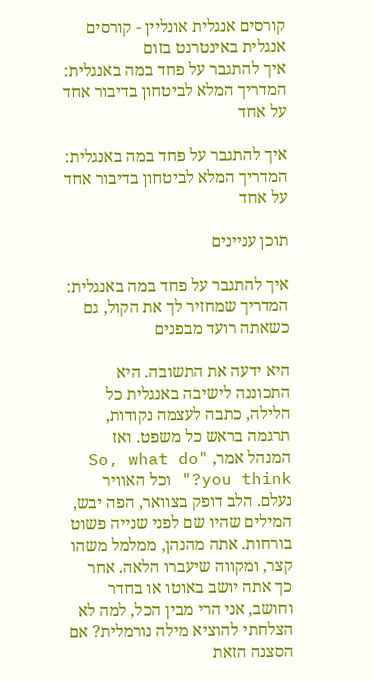קורסים אנגלית אונליין - קורסים אנגלית באינטרנט בזום
איך להתגבר על פחד במה באנגלית: המדריך המלא לביטחון בדיבור אחד על אחד

איך להתגבר על פחד במה באנגלית: המדריך המלא לביטחון בדיבור אחד על אחד

תוכן עניינים

איך להתגבר על פחד במה באנגלית: המדריך שמחזיר לך את הקול, גם כשאתה רועד מבפנים

היא ידעה את התשובה. היא התכוננה לישיבה באנגלית כל הלילה, כתבה לעצמה נקודות, תרגמה בראש כל משפט. ואז המנהל אמר, "So, what do you think?" וכל האוויר נעלם. הלב דופק בצוואר, הפה יבש, המילים שהיו שם לפני שנייה פשוט בורחות. אתה מהנהן, ממלמל משהו קצר, ומקווה שיעברו הלאה. אחר כך אתה יושב באוטו או בחדר וחושב, אני הרי מבין הכל, למה לא הצלחתי להוציא מילה נורמלית? אם הסצנה הזאת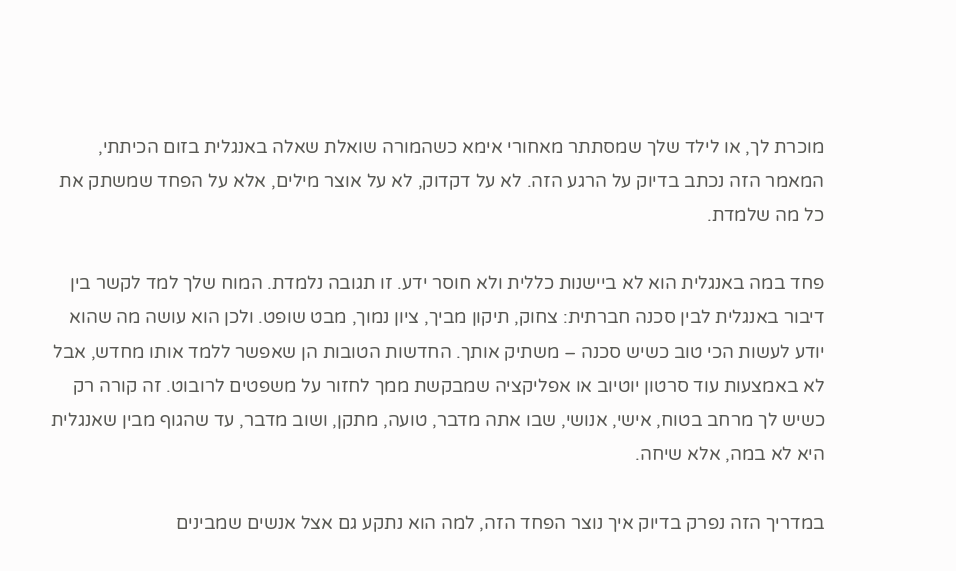מוכרת לך, או לילד שלך שמסתתר מאחורי אימא כשהמורה שואלת שאלה באנגלית בזום הכיתתי, המאמר הזה נכתב בדיוק על הרגע הזה. לא על דקדוק, לא על אוצר מילים, אלא על הפחד שמשתק את כל מה שלמדת.

פחד במה באנגלית הוא לא ביישנות כללית ולא חוסר ידע. זו תגובה נלמדת. המוח שלך למד לקשר בין דיבור באנגלית לבין סכנה חברתית: צחוק, תיקון מביך, ציון נמוך, מבט שופט. ולכן הוא עושה מה שהוא יודע לעשות הכי טוב כשיש סכנה – משתיק אותך. החדשות הטובות הן שאפשר ללמד אותו מחדש, אבל לא באמצעות עוד סרטון יוטיוב או אפליקציה שמבקשת ממך לחזור על משפטים לרובוט. זה קורה רק כשיש לך מרחב בטוח, אישי, אנושי, שבו אתה מדבר, טועה, מתקן, ושוב מדבר, עד שהגוף מבין שאנגלית היא לא במה, אלא שיחה.

במדריך הזה נפרק בדיוק איך נוצר הפחד הזה, למה הוא נתקע גם אצל אנשים שמבינים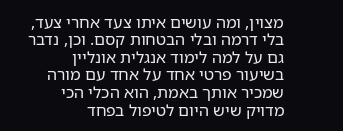מצוין, ומה עושים איתו צעד אחרי צעד, בלי דרמה ובלי הבטחות קסם. וכן, נדבר גם על למה לימוד אנגלית אונליין בשיעור פרטי אחד על אחד עם מורה שמכיר אותך באמת, הוא הכלי הכי מדויק שיש היום לטיפול בפחד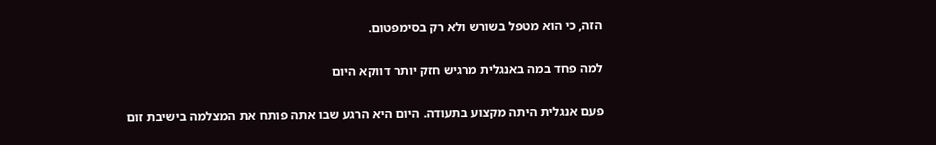הזה, כי הוא מטפל בשורש ולא רק בסימפטום.

למה פחד במה באנגלית מרגיש חזק יותר דווקא היום

פעם אנגלית היתה מקצוע בתעודה. היום היא הרגע שבו אתה פותח את המצלמה בישיבת זום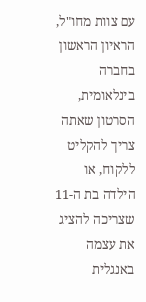עם צוות מחו"ל, הראיון הראשון בחברה בינלאומית, הסרטון שאתה צריך להקליט ללקוח, או הילדה בת ה-11 שצריכה להציג את עצמה באנגלית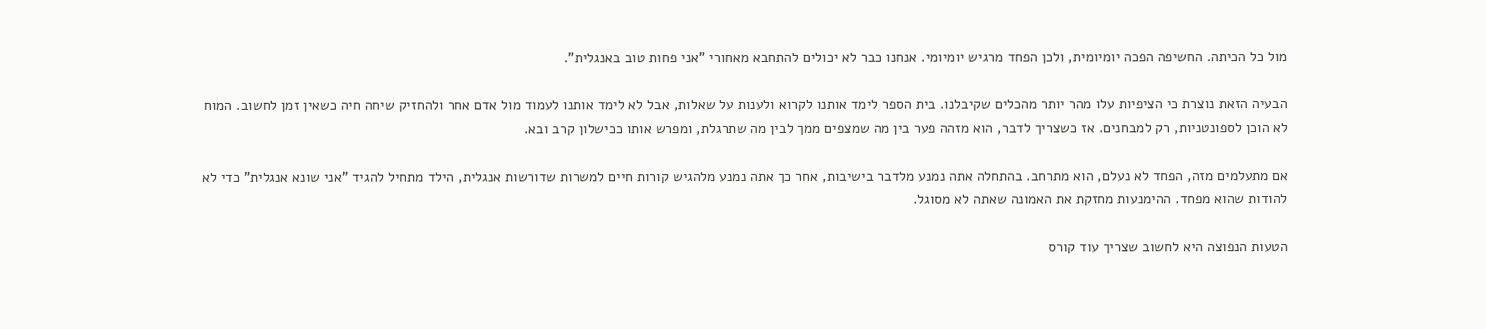מול כל הכיתה. החשיפה הפכה יומיומית, ולכן הפחד מרגיש יומיומי. אנחנו כבר לא יכולים להתחבא מאחורי "אני פחות טוב באנגלית".

הבעיה הזאת נוצרת כי הציפיות עלו מהר יותר מהכלים שקיבלנו. בית הספר לימד אותנו לקרוא ולענות על שאלות, אבל לא לימד אותנו לעמוד מול אדם אחר ולהחזיק שיחה חיה כשאין זמן לחשוב. המוח לא הוכן לספונטניות, רק למבחנים. אז כשצריך לדבר, הוא מזהה פער בין מה שמצפים ממך לבין מה שתרגלת, ומפרש אותו ככישלון קרב ובא.

אם מתעלמים מזה, הפחד לא נעלם, הוא מתרחב. בהתחלה אתה נמנע מלדבר בישיבות, אחר כך אתה נמנע מלהגיש קורות חיים למשרות שדורשות אנגלית, הילד מתחיל להגיד "אני שונא אנגלית" כדי לא להודות שהוא מפחד. ההימנעות מחזקת את האמונה שאתה לא מסוגל.

הטעות הנפוצה היא לחשוב שצריך עוד קורס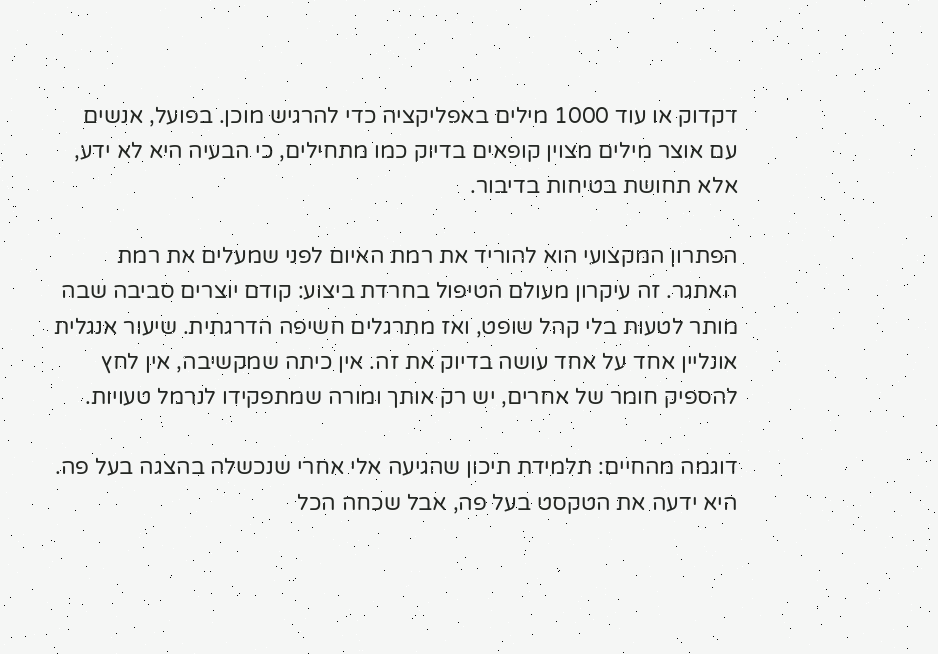דקדוק או עוד 1000 מילים באפליקציה כדי להרגיש מוכן. בפועל, אנשים עם אוצר מילים מצוין קופאים בדיוק כמו מתחילים, כי הבעיה היא לא ידע, אלא תחושת בטיחות בדיבור.

הפתרון המקצועי הוא להוריד את רמת האיום לפני שמעלים את רמת האתגר. זה עיקרון מעולם הטיפול בחרדת ביצוע: קודם יוצרים סביבה שבה מותר לטעות בלי קהל שופט, ואז מתרגלים חשיפה הדרגתית. שיעור אנגלית אונליין אחד על אחד עושה בדיוק את זה. אין כיתה שמקשיבה, אין לחץ להספיק חומר של אחרים, יש רק אותך ומורה שמתפקידו לנרמל טעויות.

דוגמה מהחיים: תלמידת תיכון שהגיעה אלי אחרי שנכשלה בהצגה בעל פה. היא ידעה את הטקסט בעל פה, אבל שכחה הכל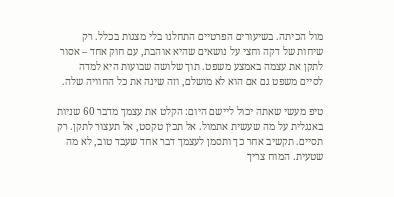מול הכיתה. בשיעורים הפרטיים התחלנו בלי מצגות בכלל. רק שיחות של דקה וחצי על נושאים שהיא אוהבת, עם חוק אחד – אסור לתקן את עצמה באמצע משפט. תוך שלושה שבועות היא למדה לסיים משפט גם אם הוא לא מושלם, וזה שינה את כל החוויה שלה.

טיפ מעשי שאתה יכול ליישם היום: הקלט את עצמך מדבר 60 שניות באנגלית על מה שעשית אתמול. אל תכין טקסט, אל תעצור לתקן. רק תסיים. תקשיב אחר כך ותסמן לעצמך דבר אחד שעבד טוב, לא מה שטעית. המוח צריך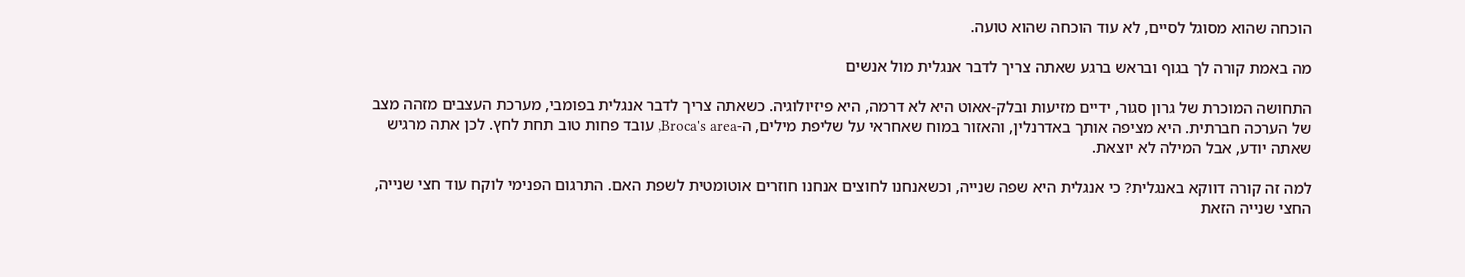הוכחה שהוא מסוגל לסיים, לא עוד הוכחה שהוא טועה.

מה באמת קורה לך בגוף ובראש ברגע שאתה צריך לדבר אנגלית מול אנשים

התחושה המוכרת של גרון סגור, ידיים מזיעות ובלק-אאוט היא לא דרמה, היא פיזיולוגיה. כשאתה צריך לדבר אנגלית בפומבי, מערכת העצבים מזהה מצב של הערכה חברתית. היא מציפה אותך באדרנלין, והאזור במוח שאחראי על שליפת מילים, ה-Broca's area, עובד פחות טוב תחת לחץ. לכן אתה מרגיש שאתה יודע, אבל המילה לא יוצאת.

למה זה קורה דווקא באנגלית? כי אנגלית היא שפה שנייה, וכשאנחנו לחוצים אנחנו חוזרים אוטומטית לשפת האם. התרגום הפנימי לוקח עוד חצי שנייה, החצי שנייה הזאת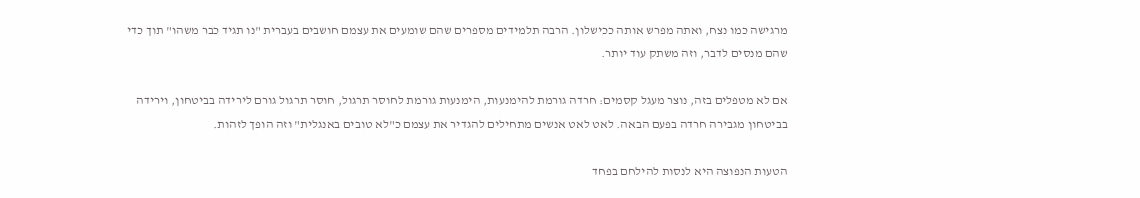מרגישה כמו נצח, ואתה מפרש אותה ככישלון. הרבה תלמידים מספרים שהם שומעים את עצמם חושבים בעברית "נו תגיד כבר משהו" תוך כדי שהם מנסים לדבר, וזה משתק עוד יותר.

אם לא מטפלים בזה, נוצר מעגל קסמים: חרדה גורמת להימנעות, הימנעות גורמת לחוסר תרגול, חוסר תרגול גורם לירידה בביטחון, וירידה בביטחון מגבירה חרדה בפעם הבאה. לאט לאט אנשים מתחילים להגדיר את עצמם כ"לא טובים באנגלית" וזה הופך לזהות.

הטעות הנפוצה היא לנסות להילחם בפחד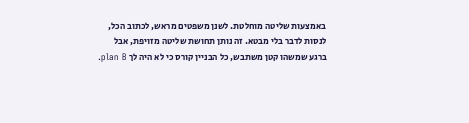באמצעות שליטה מוחלטת. לשנן משפטים מראש, לכתוב הכל, לנסות לדבר בלי מבטא. זה נותן תחושת שליטה מזויפת, אבל ברגע שמשהו קטן משתבש, כל הבניין קורס כי לא היה לך plan B.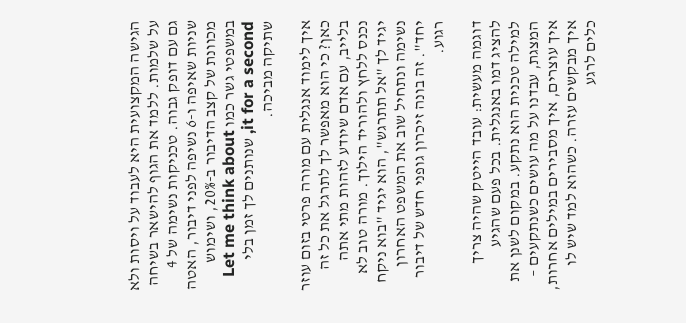הגישה המקצועית היא לעבוד על ויסות ולא על שלמות. ללמד את הגוף להישאר בשיחה גם עם דופק גבוה. טכניקות נשימה של 4 שניות שאיפה ו-6 נשיפה לפני דיבור, האטה מכוונת של קצב הדיבור ב-20%, ושימוש במשפטי גשר כמו Let me think about it for a second, שנותנים לך זמן בלי שתיקה מביכה.

איך לימוד אנגלית עם מורה פרטי בזום עוזר כאן? כי הוא מאפשר לך לתרגל את כל זה בלייב, עם אדם שיודע לזהות מתי אתה נכנס ללחץ ולהוריד הילוך. מורה טוב לא יגיד לך "אל תתרגש", הוא יגיד "בוא ניקח נשימה ונתחיל שוב את המשפט האחרון יחד". זה בונה זיכרון גופני חדש של דיבור רגוע.

דוגמה מעשית: עובד הייטק שהיה צריך להציג דמו באנגלית. בכל פעם שהגיע למילה טכנית הוא נתקע. במקום לשנן את המצגת, עבדנו על מה עושים כשנתקעים – איך עוצרים, איך מסבירים במילים אחרות, איך מבקשים עזרה. כשהוא למד שיש לו כלים לרגע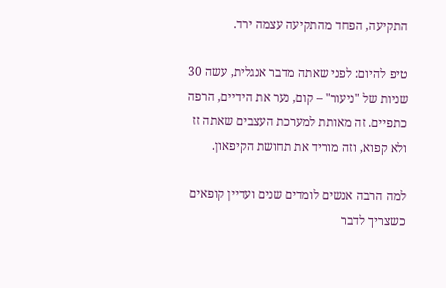התקיעה, הפחד מהתקיעה עצמה ירד.

טיפ להיום: לפני שאתה מדבר אנגלית, עשה 30 שניות של "ניעור" – קום, נער את הידיים, הרפה כתפיים. זה מאותת למערכת העצבים שאתה זז ולא קפוא, וזה מוריד את תחושת הקיפאון.

למה הרבה אנשים לומדים שנים ועדיין קופאים כשצריך לדבר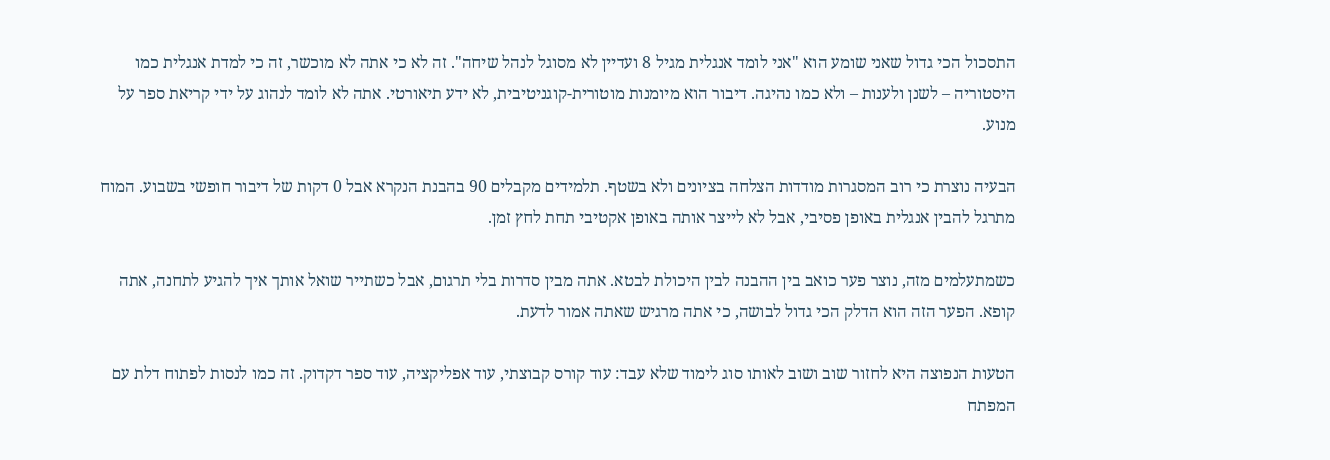התסכול הכי גדול שאני שומע הוא "אני לומד אנגלית מגיל 8 ועדיין לא מסוגל לנהל שיחה". זה לא כי אתה לא מוכשר, זה כי למדת אנגלית כמו היסטוריה – לשנן ולענות – ולא כמו נהיגה. דיבור הוא מיומנות מוטורית-קוגניטיבית, לא ידע תיאורטי. אתה לא לומד לנהוג על ידי קריאת ספר על מנוע.

הבעיה נוצרת כי רוב המסגרות מודדות הצלחה בציונים ולא בשטף. תלמידים מקבלים 90 בהבנת הנקרא אבל 0 דקות של דיבור חופשי בשבוע. המוח מתרגל להבין אנגלית באופן פסיבי, אבל לא לייצר אותה באופן אקטיבי תחת לחץ זמן.

כשמתעלמים מזה, נוצר פער כואב בין ההבנה לבין היכולת לבטא. אתה מבין סדרות בלי תרגום, אבל כשתייר שואל אותך איך להגיע לתחנה, אתה קופא. הפער הזה הוא הדלק הכי גדול לבושה, כי אתה מרגיש שאתה אמור לדעת.

הטעות הנפוצה היא לחזור שוב ושוב לאותו סוג לימוד שלא עבד: עוד קורס קבוצתי, עוד אפליקציה, עוד ספר דקדוק. זה כמו לנסות לפתוח דלת עם המפתח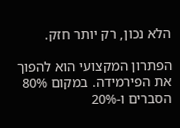הלא נכון, רק יותר חזק.

הפתרון המקצועי הוא להפוך את הפירמידה. במקום 80% הסברים ו-20%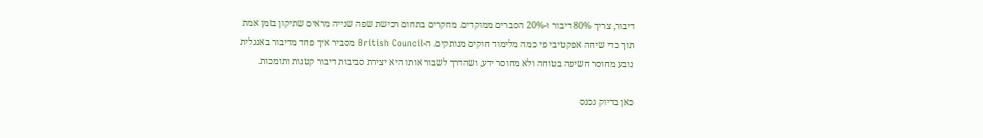דיבור, צריך 80% דיבור ו-20% הסברים ממוקדים. מחקרים בתחום רכישת שפה שנייה מראים שתיקון בזמן אמת תוך כדי שיחה אפקטיבי פי כמה מלימוד חוקים מנותקים. ה-British Council מסביר איך פחד מדיבור באנגלית נובע מחוסר חשיפה בטוחה ולא מחוסר ידע, ושהדרך לשבור אותו היא יצירת סביבות דיבור קטנות ותומכות.

כאן בדיוק נכנס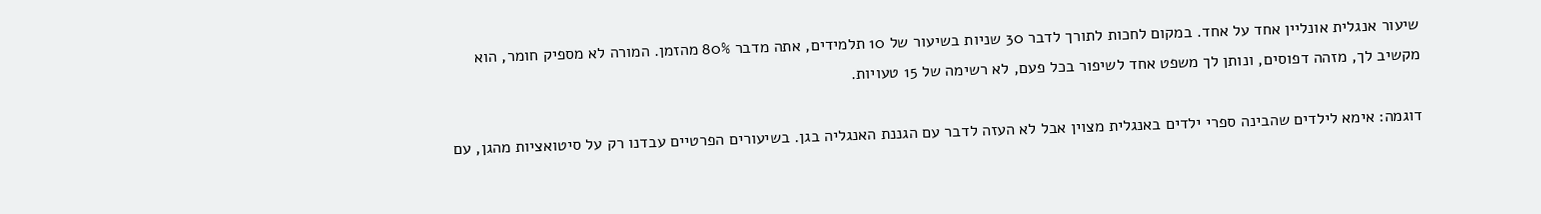שיעור אנגלית אונליין אחד על אחד. במקום לחכות לתורך לדבר 30 שניות בשיעור של 10 תלמידים, אתה מדבר 80% מהזמן. המורה לא מספיק חומר, הוא מקשיב לך, מזהה דפוסים, ונותן לך משפט אחד לשיפור בכל פעם, לא רשימה של 15 טעויות.

דוגמה: אימא לילדים שהבינה ספרי ילדים באנגלית מצוין אבל לא העזה לדבר עם הגננת האנגליה בגן. בשיעורים הפרטיים עבדנו רק על סיטואציות מהגן, עם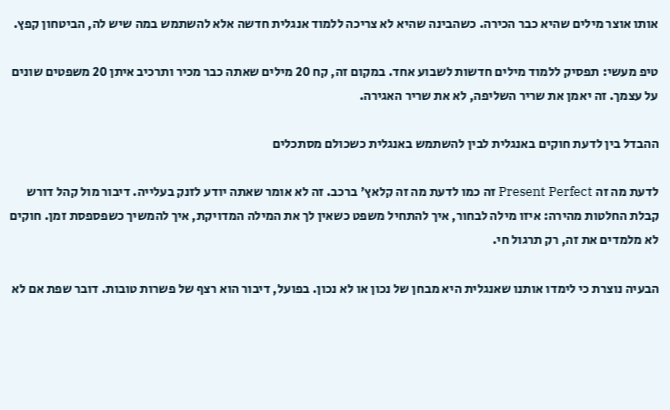אותו אוצר מילים שהיא כבר הכירה. כשהבינה שהיא לא צריכה ללמוד אנגלית חדשה אלא להשתמש במה שיש לה, הביטחון קפץ.

טיפ מעשי: תפסיק ללמוד מילים חדשות לשבוע אחד. במקום זה, קח 20 מילים שאתה כבר מכיר ותרכיב איתן 20 משפטים שונים על עצמך. זה יאמן את שריר השליפה, לא את שריר האגירה.

ההבדל בין לדעת חוקים באנגלית לבין להשתמש באנגלית כשכולם מסתכלים

לדעת מה זה Present Perfect זה כמו לדעת מה זה קלאץ' ברכב. זה לא אומר שאתה יודע לזנק בעלייה. דיבור מול קהל דורש קבלת החלטות מהירה: איזו מילה לבחור, איך להתחיל משפט כשאין לך את המילה המדויקת, איך להמשיך כשפספסת זמן. חוקים לא מלמדים את זה, רק תרגול חי.

הבעיה נוצרת כי לימדו אותנו שאנגלית היא מבחן של נכון או לא נכון. בפועל, דיבור הוא רצף של פשרות טובות. דובר שפת אם לא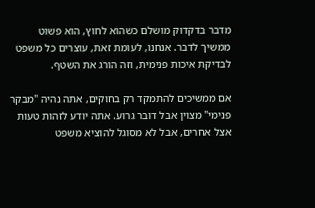מדבר בדקדוק מושלם כשהוא לחוץ, הוא פשוט ממשיך לדבר. אנחנו, לעומת זאת, עוצרים כל משפט לבדיקת איכות פנימית, וזה הורג את השטף.

אם ממשיכים להתמקד רק בחוקים, אתה נהיה "מבקר פנימי" מצוין אבל דובר גרוע. אתה יודע לזהות טעות אצל אחרים, אבל לא מסוגל להוציא משפט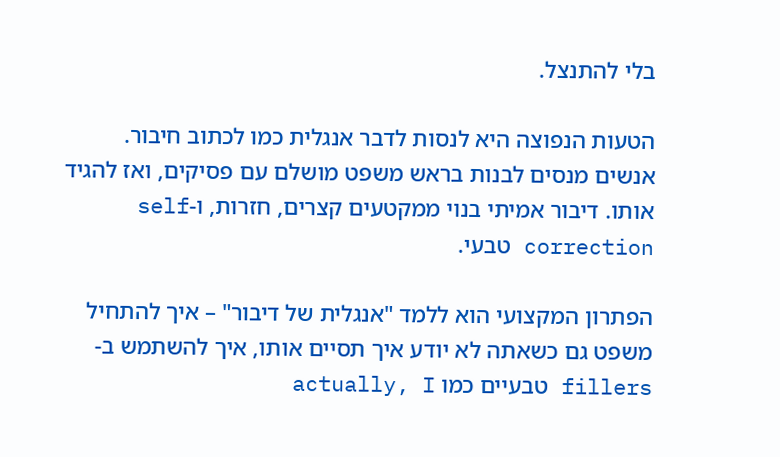בלי להתנצל.

הטעות הנפוצה היא לנסות לדבר אנגלית כמו לכתוב חיבור. אנשים מנסים לבנות בראש משפט מושלם עם פסיקים, ואז להגיד אותו. דיבור אמיתי בנוי ממקטעים קצרים, חזרות, ו-self correction טבעי.

הפתרון המקצועי הוא ללמד "אנגלית של דיבור" – איך להתחיל משפט גם כשאתה לא יודע איך תסיים אותו, איך להשתמש ב-fillers טבעיים כמו actually, I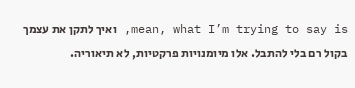mean, what I’m trying to say is, ואיך לתקן את עצמך בקול רם בלי להתבל. אלו מיומנויות פרקטיות, לא תיאוריה.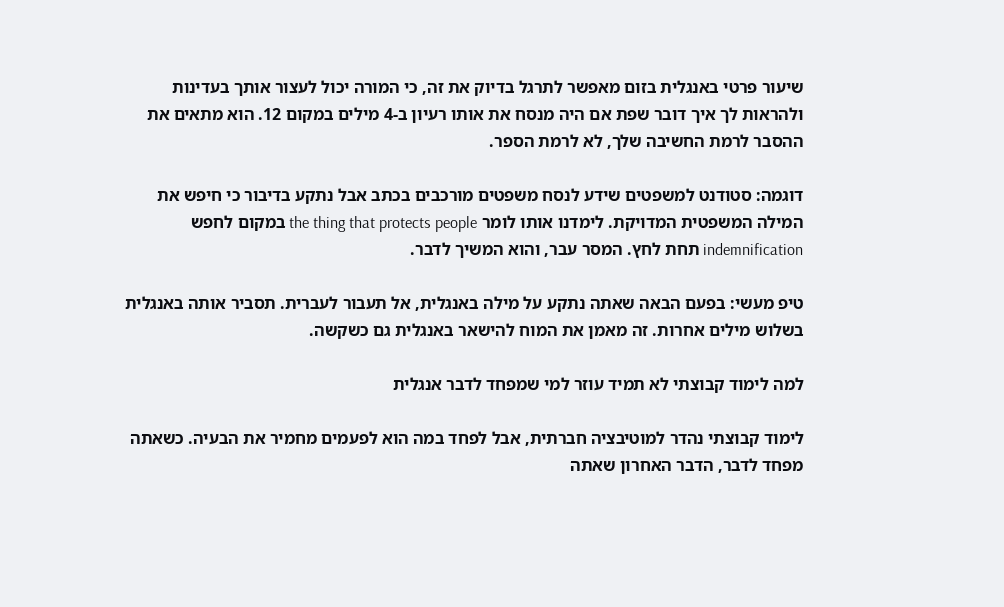שיעור פרטי באנגלית בזום מאפשר לתרגל בדיוק את זה, כי המורה יכול לעצור אותך בעדינות ולהראות לך איך דובר שפת אם היה מנסח את אותו רעיון ב-4 מילים במקום 12. הוא מתאים את ההסבר לרמת החשיבה שלך, לא לרמת הספר.

דוגמה: סטודנט למשפטים שידע לנסח משפטים מורכבים בכתב אבל נתקע בדיבור כי חיפש את המילה המשפטית המדויקת. לימדנו אותו לומר the thing that protects people במקום לחפש indemnification תחת לחץ. המסר עבר, והוא המשיך לדבר.

טיפ מעשי: בפעם הבאה שאתה נתקע על מילה באנגלית, אל תעבור לעברית. תסביר אותה באנגלית בשלוש מילים אחרות. זה מאמן את המוח להישאר באנגלית גם כשקשה.

למה לימוד קבוצתי לא תמיד עוזר למי שמפחד לדבר אנגלית

לימוד קבוצתי נהדר למוטיבציה חברתית, אבל לפחד במה הוא לפעמים מחמיר את הבעיה. כשאתה מפחד לדבר, הדבר האחרון שאתה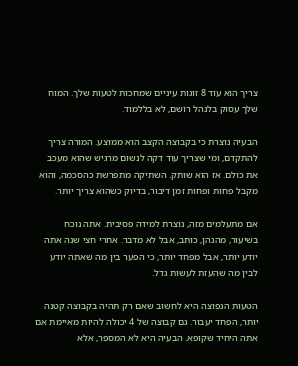צריך הוא עוד 8 זוגות עיניים שמחכות לטעות שלך. המוח שלך עסוק בלנהל רושם, לא בללמוד.

הבעיה נוצרת כי בקבוצה הקצב הוא ממוצע. המורה צריך להתקדם, ומי שצריך עוד דקה לנשום מרגיש שהוא מעכב את כולם. אז הוא שותק. השתיקה מתפרשת כהסכמה, והוא מקבל פחות ופחות זמן דיבור, בדיוק כשהוא צריך יותר.

אם מתעלמים מזה, נוצרת למידה פסיבית. אתה נוכח בשיעור, מהנהן, כותב, אבל לא מדבר. אחרי חצי שנה אתה יודע יותר, אבל מפחד יותר, כי הפער בין מה שאתה יודע לבין מה שהעזת לעשות גדל.

הטעות הנפוצה היא לחשוב שאם רק תהיה בקבוצה קטנה יותר, הפחד יעבור. גם קבוצה של 4 יכולה להיות מאיימת אם אתה היחיד שקופא. הבעיה היא לא המספר, אלא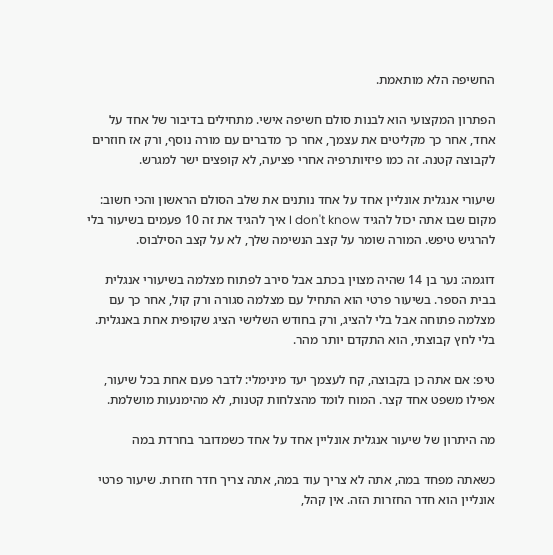החשיפה הלא מותאמת.

הפתרון המקצועי הוא לבנות סולם חשיפה אישי. מתחילים בדיבור של אחד על אחד, אחר כך מקליטים את עצמך, אחר כך מדברים עם מורה נוסף, ורק אז חוזרים לקבוצה קטנה. זה כמו פיזיותרפיה אחרי פציעה, לא קופצים ישר למגרש.

שיעורי אנגלית אונליין אחד על אחד נותנים את שלב הסולם הראשון והכי חשוב: מקום שבו אתה יכול להגיד I don't know איך להגיד את זה 10 פעמים בשיעור בלי להרגיש טיפש. המורה שומר על קצב הנשימה שלך, לא על קצב הסילבוס.

דוגמה: נער בן 14 שהיה מצוין בכתב אבל סירב לפתוח מצלמה בשיעורי אנגלית בבית הספר. בשיעור פרטי הוא התחיל עם מצלמה סגורה ורק קול, אחר כך עם מצלמה פתוחה אבל בלי להציג, ורק בחודש השלישי הציג שקופית אחת באנגלית. בלי לחץ קבוצתי, הוא התקדם יותר מהר.

טיפ: אם אתה כן בקבוצה, קח לעצמך יעד מינימלי: לדבר פעם אחת בכל שיעור, אפילו משפט אחד קצר. המוח לומד מהצלחות קטנות, לא מהימנעות מושלמת.

מה היתרון של שיעור אנגלית אונליין אחד על אחד כשמדובר בחרדת במה

כשאתה מפחד במה, אתה לא צריך עוד במה, אתה צריך חדר חזרות. שיעור פרטי אונליין הוא חדר החזרות הזה. אין קהל,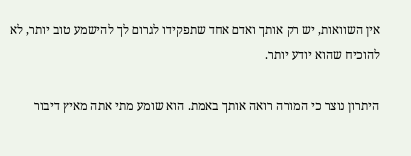אין השוואות, יש רק אותך ואדם אחד שתפקידו לגרום לך להישמע טוב יותר, לא להוכיח שהוא יודע יותר.

היתרון נוצר כי המורה רואה אותך באמת. הוא שומע מתי אתה מאיץ דיבור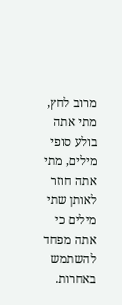מרוב לחץ, מתי אתה בולע סופי מילים, מתי אתה חוזר לאותן שתי מילים כי אתה מפחד להשתמש באחרות.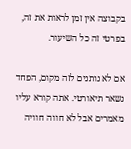בקבוצה אין זמן לראות את זה, בפרטי זה כל השיעור.

אם לא נותנים לזה מקום, הפחד נשאר תיאורטי. אתה קורא עליו מאמרים אבל לא חווה חוויה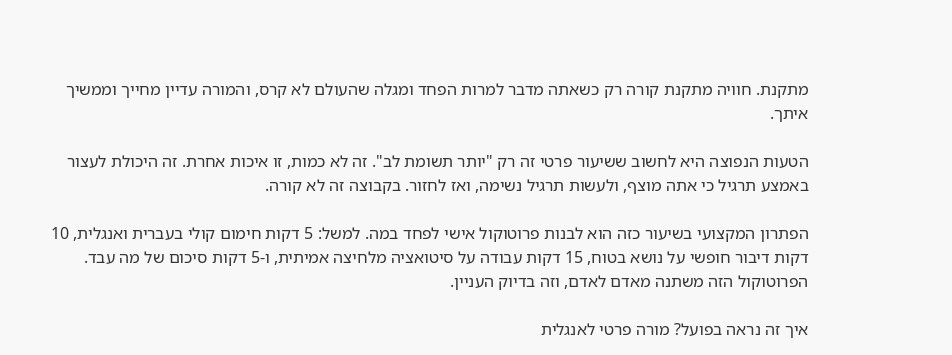מתקנת. חוויה מתקנת קורה רק כשאתה מדבר למרות הפחד ומגלה שהעולם לא קרס, והמורה עדיין מחייך וממשיך איתך.

הטעות הנפוצה היא לחשוב ששיעור פרטי זה רק "יותר תשומת לב". זה לא כמות, זו איכות אחרת. זה היכולת לעצור באמצע תרגיל כי אתה מוצף, ולעשות תרגיל נשימה, ואז לחזור. בקבוצה זה לא קורה.

הפתרון המקצועי בשיעור כזה הוא לבנות פרוטוקול אישי לפחד במה. למשל: 5 דקות חימום קולי בעברית ואנגלית, 10 דקות דיבור חופשי על נושא בטוח, 15 דקות עבודה על סיטואציה מלחיצה אמיתית, ו-5 דקות סיכום של מה עבד. הפרוטוקול הזה משתנה מאדם לאדם, וזה בדיוק העניין.

איך זה נראה בפועל? מורה פרטי לאנגלית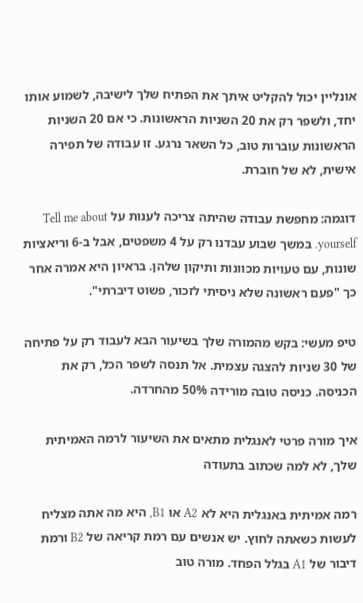אונליין יכול להקליט איתך את הפתיח שלך לישיבה, לשמוע אותו יחד, ולשפר רק את 20 השניות הראשונות. כי אם 20 השניות הראשונות עוברות טוב, כל השאר נרגע. זו עבודה של תפירה אישית, לא של חוברת.

דוגמה: מחפשת עבודה שהיתה צריכה לענות על Tell me about yourself. במשך שבוע עבדנו רק על 4 משפטים, אבל ב-6 וריאציות שונות, עם טעויות מכוונות ותיקון שלהן. בראיון היא אמרה אחר כך "פעם ראשונה שלא ניסיתי לזכור, פשוט דיברתי".

טיפ מעשי: בקש מהמורה שלך בשיעור הבא לעבוד רק על פתיחה של 30 שניות להצגה עצמית. אל תנסה לשפר הכל, רק את הכניסה. כניסה טובה מורידה 50% מהחרדה.

איך מורה פרטי לאנגלית מתאים את השיעור לרמה האמיתית שלך, לא למה שכתוב בתעודה

רמה אמיתית באנגלית היא לא A2 או B1, היא מה אתה מצליח לעשות כשאתה לחוץ. יש אנשים עם רמת קריאה של B2 ורמת דיבור של A1 בגלל הפחד. מורה טוב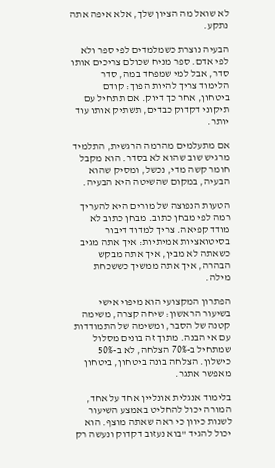לא שואל מה הציון שלך, אלא איפה אתה נתקע.

הבעיה נוצרת כשמלמדים לפי ספר ולא לפי אדם. ספר מניח שכולם צריכים אותו סדר, אבל למי שמפחד במה, סדר הלימוד צריך להיות הפוך: קודם ביטחון, אחר כך דיוק. אם תתחיל עם תיקוני דקדוק כבדים, תשתיק אותו עוד יותר.

אם מתעלמים מהרמה הרגשית, התלמיד מרגיש שוב שהוא לא בסדר. הוא מקבל חומר קשה מדי, נכשל, ומסיק שהוא הבעיה, במקום שהשיטה היא הבעיה.

הטעות הנפוצה של מורים היא להעריך רמה לפי מבחן כתוב. מבחן כתוב לא מודד קפיאה. צריך למדוד דיבור בסיטואציות אמיתיות: איך אתה מגיב כשאתה לא מבין, איך אתה מבקש הבהרה, איך אתה ממשיך כששכחת מילה.

הפתרון המקצועי הוא מיפוי אישי בשיעור הראשון: שיחה קצרה, משימה קטנה של הסבר, ומשימה של התמודדות עם אי הבנה. מתוך זה בונים מסלול שמתחיל ב-70% הצלחה, לא ב-50% כישלון. הצלחה בונה ביטחון, ביטחון מאפשר אתגר.

בלימוד אנגלית אונליין אחד על אחד, המורה יכול להחליט באמצע השיעור לשנות כיוון כי ראה שאתה מוצף. הוא יכול להגיד "בוא נעזוב דקדוק ונעשה רק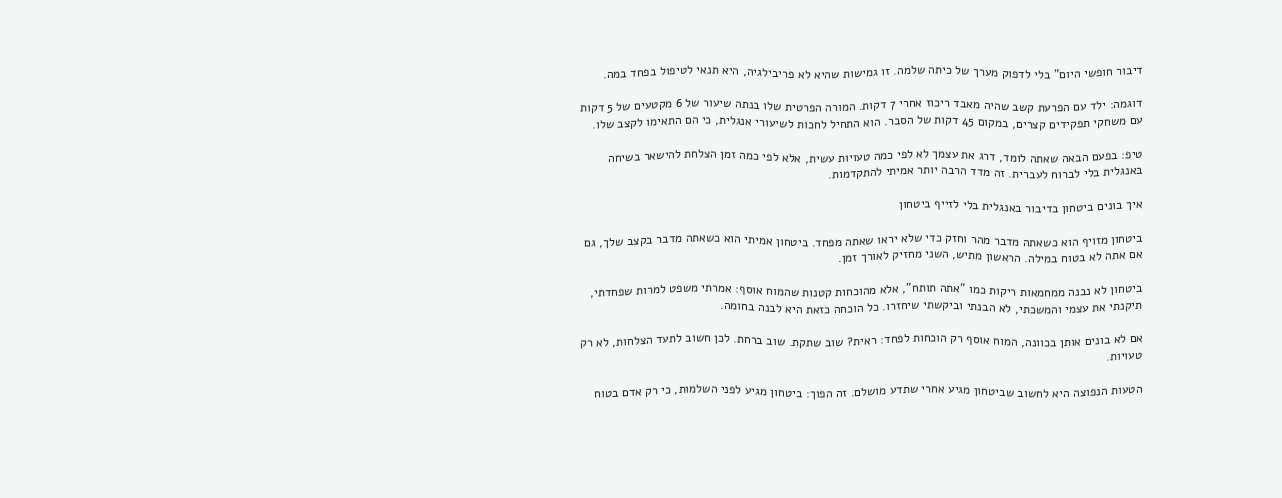דיבור חופשי היום" בלי לדפוק מערך של כיתה שלמה. זו גמישות שהיא לא פריבילגיה, היא תנאי לטיפול בפחד במה.

דוגמה: ילד עם הפרעת קשב שהיה מאבד ריכוז אחרי 7 דקות. המורה הפרטית שלו בנתה שיעור של 6 מקטעים של 5 דקות עם משחקי תפקידים קצרים, במקום 45 דקות של הסבר. הוא התחיל לחכות לשיעורי אנגלית, כי הם התאימו לקצב שלו.

טיפ: בפעם הבאה שאתה לומד, דרג את עצמך לא לפי כמה טעויות עשית, אלא לפי כמה זמן הצלחת להישאר בשיחה באנגלית בלי לברוח לעברית. זה מדד הרבה יותר אמיתי להתקדמות.

איך בונים ביטחון בדיבור באנגלית בלי לזייף ביטחון

ביטחון מזויף הוא כשאתה מדבר מהר וחזק כדי שלא יראו שאתה מפחד. ביטחון אמיתי הוא כשאתה מדבר בקצב שלך, גם אם אתה לא בטוח במילה. הראשון מתיש, השני מחזיק לאורך זמן.

ביטחון לא נבנה ממחמאות ריקות כמו "אתה תותח", אלא מהוכחות קטנות שהמוח אוסף: אמרתי משפט למרות שפחדתי, תיקנתי את עצמי והמשכתי, לא הבנתי וביקשתי שיחזרו. כל הוכחה כזאת היא לבנה בחומה.

אם לא בונים אותן בכוונה, המוח אוסף רק הוכחות לפחד: ראית? שוב שתקת. שוב ברחת. לכן חשוב לתעד הצלחות, לא רק טעויות.

הטעות הנפוצה היא לחשוב שביטחון מגיע אחרי שתדע מושלם. זה הפוך: ביטחון מגיע לפני השלמות, כי רק אדם בטוח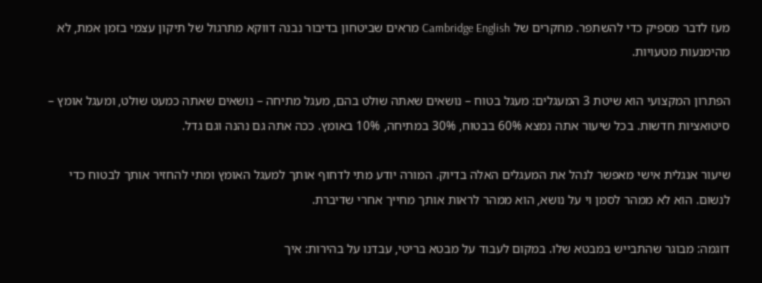מעז לדבר מספיק כדי להשתפר. מחקרים של Cambridge English מראים שביטחון בדיבור נבנה דווקא מתרגול של תיקון עצמי בזמן אמת, לא מהימנעות מטעויות.

הפתרון המקצועי הוא שיטת 3 המעגלים: מעגל בטוח – נושאים שאתה שולט בהם, מעגל מתיחה – נושאים שאתה כמעט שולט, ומעגל אומץ – סיטואציות חדשות. בכל שיעור אתה נמצא 60% בבטוח, 30% במתיחה, 10% באומץ. ככה אתה גם נהנה וגם גדל.

שיעור אנגלית אישי מאפשר לנהל את המעגלים האלה בדיוק. המורה יודע מתי לדחוף אותך למעגל האומץ ומתי להחזיר אותך לבטוח כדי לנשום. הוא לא ממהר לסמן וי על נושא, הוא ממהר לראות אותך מחייך אחרי שדיברת.

דוגמה: מבוגר שהתבייש במבטא שלו. במקום לעבוד על מבטא בריטי, עבדנו על בהירות: איך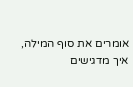אומרים את סוף המילה, איך מדגישים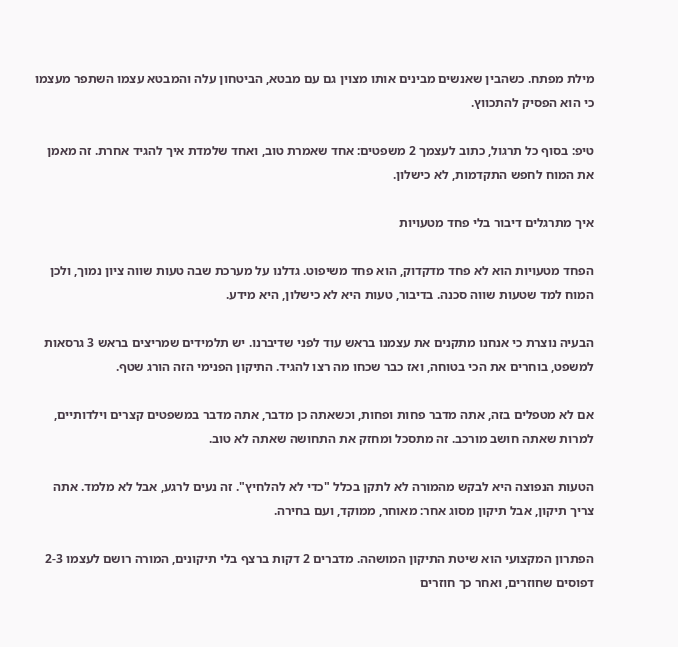מילת מפתח. כשהבין שאנשים מבינים אותו מצוין גם עם מבטא, הביטחון עלה והמבטא עצמו השתפר מעצמו כי הוא הפסיק להתכווץ.

טיפ: בסוף כל תרגול, כתוב לעצמך 2 משפטים: אחד שאמרת טוב, ואחד שלמדת איך להגיד אחרת. זה מאמן את המוח לחפש התקדמות, לא כישלון.

איך מתרגלים דיבור בלי פחד מטעויות

הפחד מטעויות הוא לא פחד מדקדוק, הוא פחד משיפוט. גדלנו על מערכת שבה טעות שווה ציון נמוך, ולכן המוח למד שטעות שווה סכנה. בדיבור, טעות היא לא כישלון, היא מידע.

הבעיה נוצרת כי אנחנו מתקנים את עצמנו בראש עוד לפני שדיברנו. יש תלמידים שמריצים בראש 3 גרסאות למשפט, בוחרים את הכי בטוחה, ואז כבר שכחו מה רצו להגיד. התיקון הפנימי הזה הורג שטף.

אם לא מטפלים בזה, אתה מדבר פחות ופחות, וכשאתה כן מדבר, אתה מדבר במשפטים קצרים וילדותיים, למרות שאתה חושב מורכב. זה מתסכל ומחזק את התחושה שאתה לא טוב.

הטעות הנפוצה היא לבקש מהמורה לא לתקן בכלל "כדי לא להלחיץ". זה נעים לרגע, אבל לא מלמד. אתה צריך תיקון, אבל תיקון מסוג אחר: מאוחר, ממוקד, ועם בחירה.

הפתרון המקצועי הוא שיטת התיקון המושהה. מדברים 2 דקות ברצף בלי תיקונים, המורה רושם לעצמו 2-3 דפוסים שחוזרים, ואחר כך חוזרים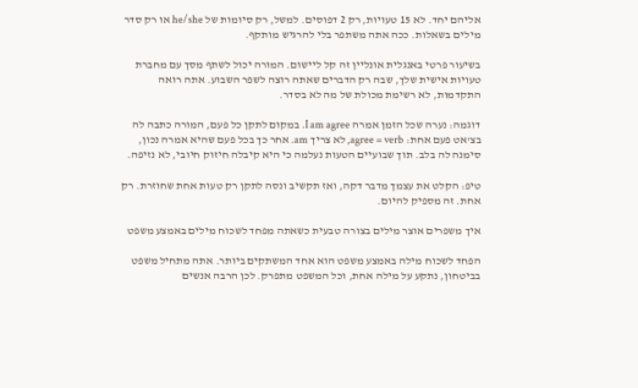אליהם יחד. לא 15 טעויות, רק 2 דפוסים. למשל, רק סיומות של he/she או רק סדר מילים בשאלות. ככה אתה משתפר בלי להרגיש מותקף.

בשיעור פרטי באנגלית אונליין זה קל ליישום. המורה יכול לשתף מסך עם מחברת טעויות אישית שלך, שבה רק הדברים שאתה רוצה לשפר השבוע. אתה רואה התקדמות, לא רשימת מכולת של מה לא בסדר.

דוגמה: נערה שכל הזמן אמרה I am agree. במקום לתקן כל פעם, המורה כתבה לה בצ'אט פעם אחת: agree = verb, לא צריך am. אחר כך בכל פעם שהיא אמרה נכון, סימנה לה בלב. תוך שבועיים הטעות נעלמה כי היא קיבלה חיזוק חיובי, לא נזיפה.

טיפ: הקלט את עצמך מדבר דקה, ואז תקשיב ונסה לתקן רק טעות אחת שחוזרת. רק אחת. זה מספיק להיום.

איך משפרים אוצר מילים בצורה טבעית כשאתה מפחד לשכוח מילים באמצע משפט

הפחד לשכוח מילה באמצע משפט הוא אחד המשתקים ביותר. אתה מתחיל משפט בביטחון, נתקע על מילה אחת, וכל המשפט מתפרק. לכן הרבה אנשים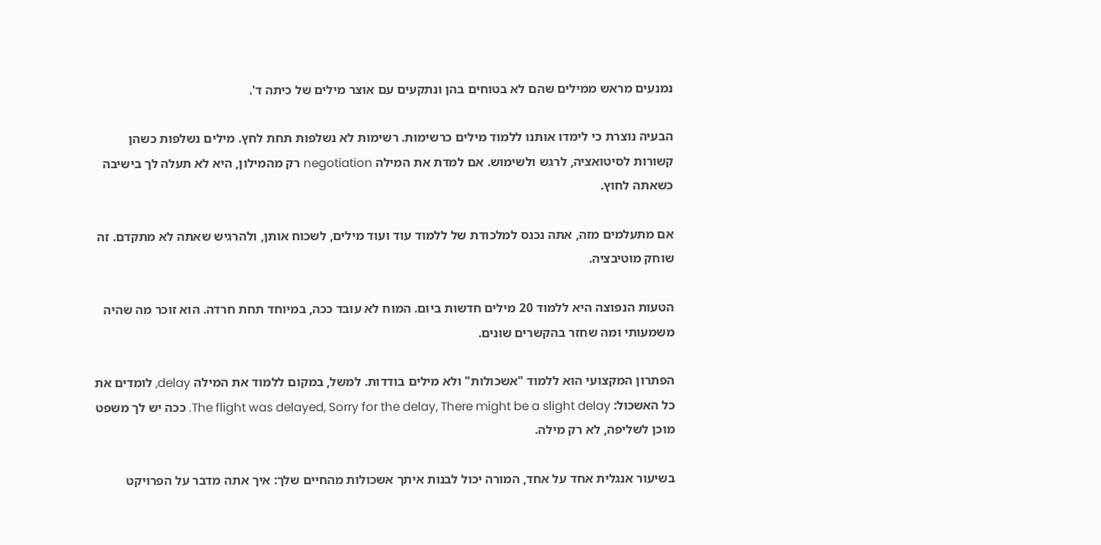נמנעים מראש ממילים שהם לא בטוחים בהן ונתקעים עם אוצר מילים של כיתה ד'.

הבעיה נוצרת כי לימדו אותנו ללמוד מילים כרשימות. רשימות לא נשלפות תחת לחץ. מילים נשלפות כשהן קשורות לסיטואציה, לרגש ולשימוש. אם למדת את המילה negotiation רק מהמילון, היא לא תעלה לך בישיבה כשאתה לחוץ.

אם מתעלמים מזה, אתה נכנס למלכודת של ללמוד עוד ועוד מילים, לשכוח אותן, ולהרגיש שאתה לא מתקדם. זה שוחק מוטיבציה.

הטעות הנפוצה היא ללמוד 20 מילים חדשות ביום. המוח לא עובד ככה, במיוחד תחת חרדה. הוא זוכר מה שהיה משמעותי ומה שחזר בהקשרים שונים.

הפתרון המקצועי הוא ללמוד "אשכולות" ולא מילים בודדות. למשל, במקום ללמוד את המילה delay, לומדים את כל האשכול: The flight was delayed, Sorry for the delay, There might be a slight delay. ככה יש לך משפט מוכן לשליפה, לא רק מילה.

בשיעור אנגלית אחד על אחד, המורה יכול לבנות איתך אשכולות מהחיים שלך: איך אתה מדבר על הפרויקט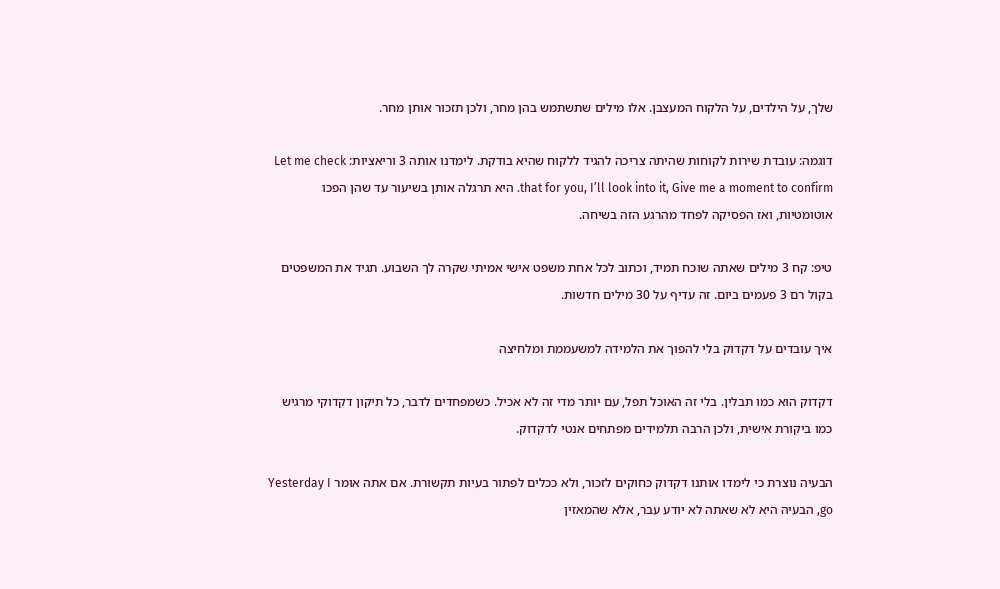שלך, על הילדים, על הלקוח המעצבן. אלו מילים שתשתמש בהן מחר, ולכן תזכור אותן מחר.

דוגמה: עובדת שירות לקוחות שהיתה צריכה להגיד ללקוח שהיא בודקת. לימדנו אותה 3 וריאציות: Let me check that for you, I’ll look into it, Give me a moment to confirm. היא תרגלה אותן בשיעור עד שהן הפכו אוטומטיות, ואז הפסיקה לפחד מהרגע הזה בשיחה.

טיפ: קח 3 מילים שאתה שוכח תמיד, וכתוב לכל אחת משפט אישי אמיתי שקרה לך השבוע. תגיד את המשפטים בקול רם 3 פעמים ביום. זה עדיף על 30 מילים חדשות.

איך עובדים על דקדוק בלי להפוך את הלמידה למשעממת ומלחיצה

דקדוק הוא כמו תבלין. בלי זה האוכל תפל, עם יותר מדי זה לא אכיל. כשמפחדים לדבר, כל תיקון דקדוקי מרגיש כמו ביקורת אישית, ולכן הרבה תלמידים מפתחים אנטי לדקדוק.

הבעיה נוצרת כי לימדו אותנו דקדוק כחוקים לזכור, ולא ככלים לפתור בעיות תקשורת. אם אתה אומר Yesterday I go, הבעיה היא לא שאתה לא יודע עבר, אלא שהמאזין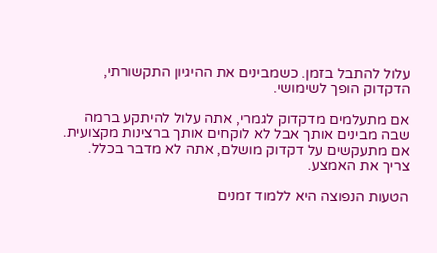עלול להתבל בזמן. כשמבינים את ההיגיון התקשורתי, הדקדוק הופך לשימושי.

אם מתעלמים מדקדוק לגמרי, אתה עלול להיתקע ברמה שבה מבינים אותך אבל לא לוקחים אותך ברצינות מקצועית. אם מתעקשים על דקדוק מושלם, אתה לא מדבר בכלל. צריך את האמצע.

הטעות הנפוצה היא ללמוד זמנים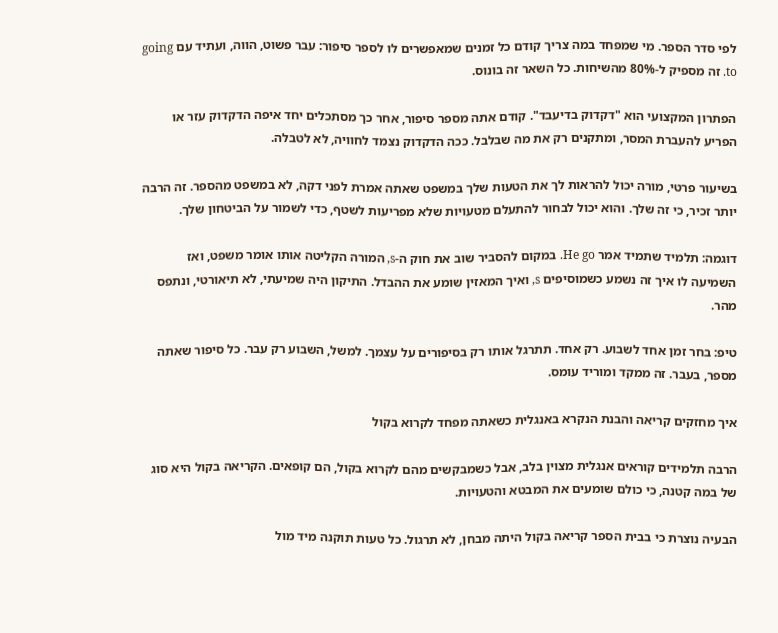לפי סדר הספר. מי שמפחד במה צריך קודם כל זמנים שמאפשרים לו לספר סיפור: עבר פשוט, הווה, ועתיד עם going to. זה מספיק ל-80% מהשיחות. כל השאר זה בונוס.

הפתרון המקצועי הוא "דקדוק בדיעבד". קודם אתה מספר סיפור, אחר כך מסתכלים יחד איפה הדקדוק עזר או הפריע להעברת המסר, ומתקנים רק את מה שבלבל. ככה הדקדוק נצמד לחוויה, לא לטבלה.

בשיעור פרטי, מורה יכול להראות לך את הטעות שלך במשפט שאתה אמרת לפני דקה, לא במשפט מהספר. זה הרבה יותר זכיר, כי זה שלך. והוא יכול לבחור להתעלם מטעויות שלא מפריעות לשטף, כדי לשמור על הביטחון שלך.

דוגמה: תלמיד שתמיד אמר He go. במקום להסביר שוב את חוק ה-s, המורה הקליטה אותו אומר משפט, ואז השמיעה לו איך זה נשמע כשמוסיפים s, ואיך המאזין שומע את ההבדל. התיקון היה שמיעתי, לא תיאורטי, ונתפס מהר.

טיפ: בחר זמן אחד לשבוע. רק אחד. תתרגל אותו רק בסיפורים על עצמך. למשל, השבוע רק עבר. כל סיפור שאתה מספר, בעבר. זה ממקד ומוריד עומס.

איך מחזקים קריאה והבנת הנקרא באנגלית כשאתה מפחד לקרוא בקול

הרבה תלמידים קוראים אנגלית מצוין בלב, אבל כשמבקשים מהם לקרוא בקול, הם קופאים. הקריאה בקול היא סוג של במה קטנה, כי כולם שומעים את המבטא והטעויות.

הבעיה נוצרת כי בבית הספר קריאה בקול היתה מבחן, לא תרגול. כל טעות תוקנה מיד מול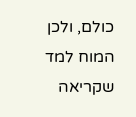כולם, ולכן המוח למד שקריאה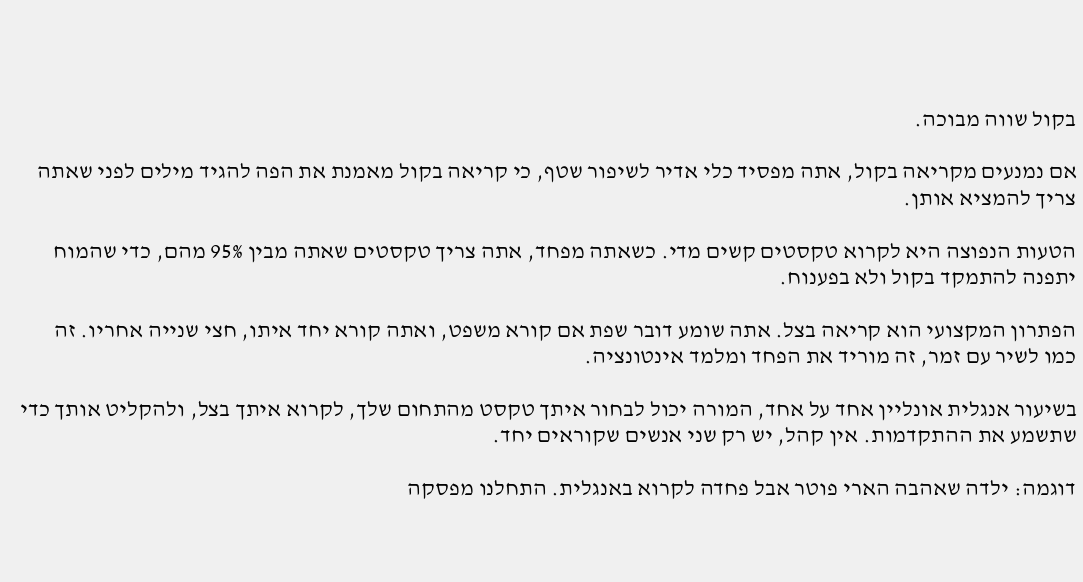בקול שווה מבוכה.

אם נמנעים מקריאה בקול, אתה מפסיד כלי אדיר לשיפור שטף, כי קריאה בקול מאמנת את הפה להגיד מילים לפני שאתה צריך להמציא אותן.

הטעות הנפוצה היא לקרוא טקסטים קשים מדי. כשאתה מפחד, אתה צריך טקסטים שאתה מבין 95% מהם, כדי שהמוח יתפנה להתמקד בקול ולא בפענוח.

הפתרון המקצועי הוא קריאה בצל. אתה שומע דובר שפת אם קורא משפט, ואתה קורא יחד איתו, חצי שנייה אחריו. זה כמו לשיר עם זמר, זה מוריד את הפחד ומלמד אינטונציה.

בשיעור אנגלית אונליין אחד על אחד, המורה יכול לבחור איתך טקסט מהתחום שלך, לקרוא איתך בצל, ולהקליט אותך כדי שתשמע את ההתקדמות. אין קהל, יש רק שני אנשים שקוראים יחד.

דוגמה: ילדה שאהבה הארי פוטר אבל פחדה לקרוא באנגלית. התחלנו מפסקה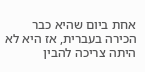אחת ביום שהיא כבר הכירה בעברית, אז היא לא היתה צריכה להבין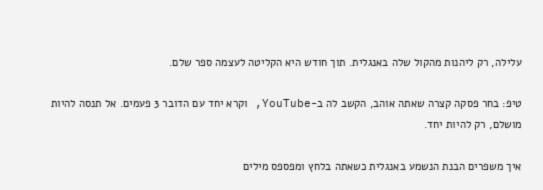עלילה, רק ליהנות מהקול שלה באנגלית. תוך חודש היא הקליטה לעצמה ספר שלם.

טיפ: בחר פסקה קצרה שאתה אוהב, הקשב לה ב-YouTube, וקרא יחד עם הדובר 3 פעמים. אל תנסה להיות מושלם, רק להיות יחד.

איך משפרים הבנת הנשמע באנגלית כשאתה בלחץ ומפספס מילים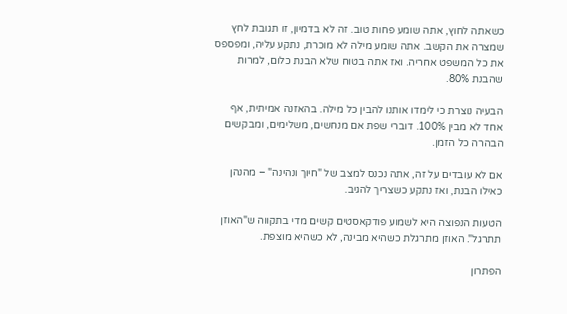כשאתה לחוץ, אתה שומע פחות טוב. זה לא בדמיון, זו תגובת לחץ שמצרה את הקשב. אתה שומע מילה לא מוכרת, נתקע עליה, ומפספס את כל המשפט אחריה. ואז אתה בטוח שלא הבנת כלום, למרות שהבנת 80%.

הבעיה נוצרת כי לימדו אותנו להבין כל מילה. בהאזנה אמיתית, אף אחד לא מבין 100%. דוברי שפת אם מנחשים, משלימים, ומבקשים הבהרה כל הזמן.

אם לא עובדים על זה, אתה נכנס למצב של "חיוך ונהינה" – מהנהן כאילו הבנת, ואז נתקע כשצריך להגיב.

הטעות הנפוצה היא לשמוע פודקאסטים קשים מדי בתקווה ש"האוזן תתרגל". האוזן מתרגלת כשהיא מבינה, לא כשהיא מוצפת.

הפתרון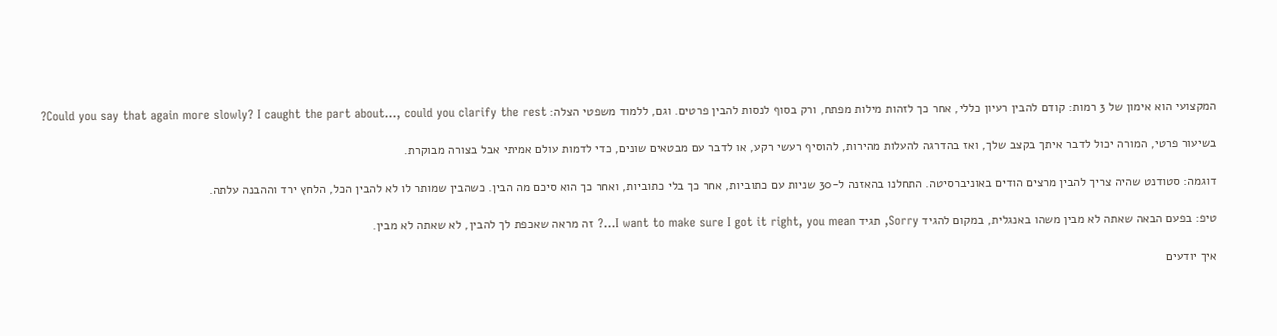המקצועי הוא אימון של 3 רמות: קודם להבין רעיון כללי, אחר כך לזהות מילות מפתח, ורק בסוף לנסות להבין פרטים. וגם, ללמוד משפטי הצלה: Could you say that again more slowly? I caught the part about…, could you clarify the rest?

בשיעור פרטי, המורה יכול לדבר איתך בקצב שלך, ואז בהדרגה להעלות מהירות, להוסיף רעשי רקע, או לדבר עם מבטאים שונים, כדי לדמות עולם אמיתי אבל בצורה מבוקרת.

דוגמה: סטודנט שהיה צריך להבין מרצים הודים באוניברסיטה. התחלנו בהאזנה ל-30 שניות עם כתוביות, אחר כך בלי כתוביות, ואחר כך הוא סיכם מה הבין. כשהבין שמותר לו לא להבין הכל, הלחץ ירד וההבנה עלתה.

טיפ: בפעם הבאה שאתה לא מבין משהו באנגלית, במקום להגיד Sorry, תגיד I want to make sure I got it right, you mean…? זה מראה שאכפת לך להבין, לא שאתה לא מבין.

איך יודעים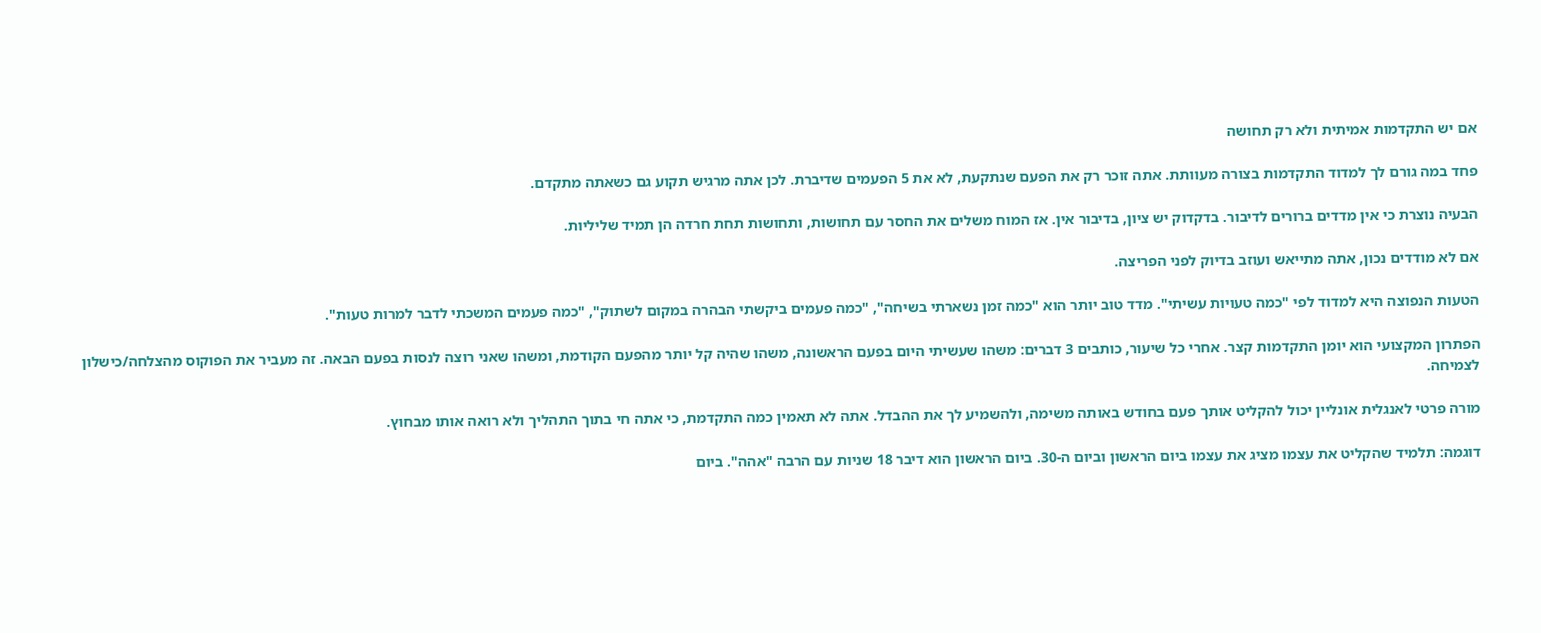אם יש התקדמות אמיתית ולא רק תחושה

פחד במה גורם לך למדוד התקדמות בצורה מעוותת. אתה זוכר רק את הפעם שנתקעת, לא את 5 הפעמים שדיברת. לכן אתה מרגיש תקוע גם כשאתה מתקדם.

הבעיה נוצרת כי אין מדדים ברורים לדיבור. בדקדוק יש ציון, בדיבור אין. אז המוח משלים את החסר עם תחושות, ותחושות תחת חרדה הן תמיד שליליות.

אם לא מודדים נכון, אתה מתייאש ועוזב בדיוק לפני הפריצה.

הטעות הנפוצה היא למדוד לפי "כמה טעויות עשיתי". מדד טוב יותר הוא "כמה זמן נשארתי בשיחה", "כמה פעמים ביקשתי הבהרה במקום לשתוק", "כמה פעמים המשכתי לדבר למרות טעות".

הפתרון המקצועי הוא יומן התקדמות קצר. אחרי כל שיעור, כותבים 3 דברים: משהו שעשיתי היום בפעם הראשונה, משהו שהיה קל יותר מהפעם הקודמת, ומשהו שאני רוצה לנסות בפעם הבאה. זה מעביר את הפוקוס מהצלחה/כישלון לצמיחה.

מורה פרטי לאנגלית אונליין יכול להקליט אותך פעם בחודש באותה משימה, ולהשמיע לך את ההבדל. אתה לא תאמין כמה התקדמת, כי אתה חי בתוך התהליך ולא רואה אותו מבחוץ.

דוגמה: תלמיד שהקליט את עצמו מציג את עצמו ביום הראשון וביום ה-30. ביום הראשון הוא דיבר 18 שניות עם הרבה "אהה". ביום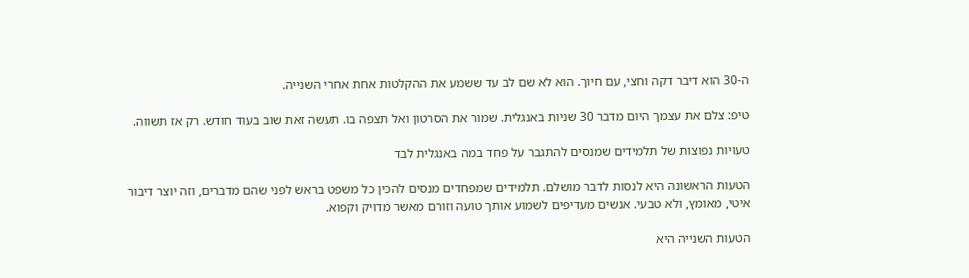ה-30 הוא דיבר דקה וחצי, עם חיוך. הוא לא שם לב עד ששמע את ההקלטות אחת אחרי השנייה.

טיפ: צלם את עצמך היום מדבר 30 שניות באנגלית. שמור את הסרטון ואל תצפה בו. תעשה זאת שוב בעוד חודש. רק אז תשווה.

טעויות נפוצות של תלמידים שמנסים להתגבר על פחד במה באנגלית לבד

הטעות הראשונה היא לנסות לדבר מושלם. תלמידים שמפחדים מנסים להכין כל משפט בראש לפני שהם מדברים, וזה יוצר דיבור איטי, מאומץ, ולא טבעי. אנשים מעדיפים לשמוע אותך טועה וזורם מאשר מדויק וקפוא.

הטעות השנייה היא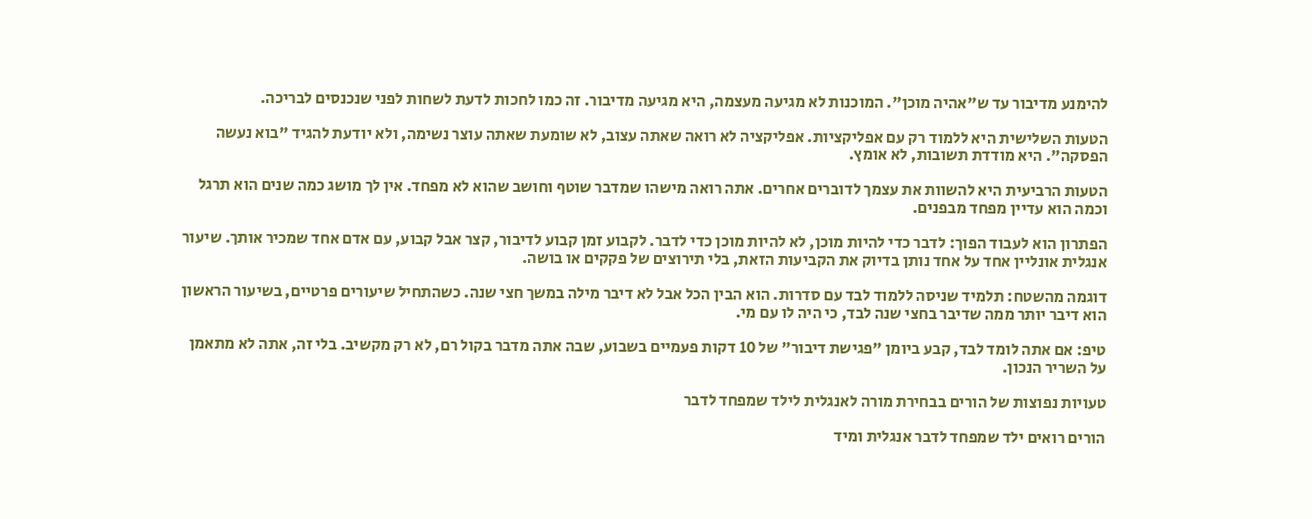להימנע מדיבור עד ש"אהיה מוכן". המוכנות לא מגיעה מעצמה, היא מגיעה מדיבור. זה כמו לחכות לדעת לשחות לפני שנכנסים לבריכה.

הטעות השלישית היא ללמוד רק עם אפליקציות. אפליקציה לא רואה שאתה עצוב, לא שומעת שאתה עוצר נשימה, ולא יודעת להגיד "בוא נעשה הפסקה". היא מודדת תשובות, לא אומץ.

הטעות הרביעית היא להשוות את עצמך לדוברים אחרים. אתה רואה מישהו שמדבר שוטף וחושב שהוא לא מפחד. אין לך מושג כמה שנים הוא תרגל וכמה הוא עדיין מפחד מבפנים.

הפתרון הוא לעבוד הפוך: לדבר כדי להיות מוכן, לא להיות מוכן כדי לדבר. לקבוע זמן קבוע לדיבור, קצר אבל קבוע, עם אדם אחד שמכיר אותך. שיעור אנגלית אונליין אחד על אחד נותן בדיוק את הקביעות הזאת, בלי תירוצים של פקקים או בושה.

דוגמה מהשטח: תלמיד שניסה ללמוד לבד עם סדרות. הוא הבין הכל אבל לא דיבר מילה במשך חצי שנה. כשהתחיל שיעורים פרטיים, בשיעור הראשון הוא דיבר יותר ממה שדיבר בחצי שנה לבד, כי היה לו עם מי.

טיפ: אם אתה לומד לבד, קבע ביומן "פגישת דיבור" של 10 דקות פעמיים בשבוע, שבה אתה מדבר בקול רם, לא רק מקשיב. בלי זה, אתה לא מתאמן על השריר הנכון.

טעויות נפוצות של הורים בבחירת מורה לאנגלית לילד שמפחד לדבר

הורים רואים ילד שמפחד לדבר אנגלית ומיד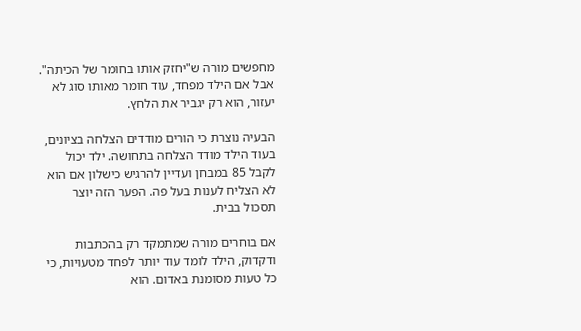מחפשים מורה ש"יחזק אותו בחומר של הכיתה". אבל אם הילד מפחד, עוד חומר מאותו סוג לא יעזור, הוא רק יגביר את הלחץ.

הבעיה נוצרת כי הורים מודדים הצלחה בציונים, בעוד הילד מודד הצלחה בתחושה. ילד יכול לקבל 85 במבחן ועדיין להרגיש כישלון אם הוא לא הצליח לענות בעל פה. הפער הזה יוצר תסכול בבית.

אם בוחרים מורה שמתמקד רק בהכתבות ודקדוק, הילד לומד עוד יותר לפחד מטעויות, כי כל טעות מסומנת באדום. הוא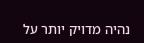נהיה מדויק יותר על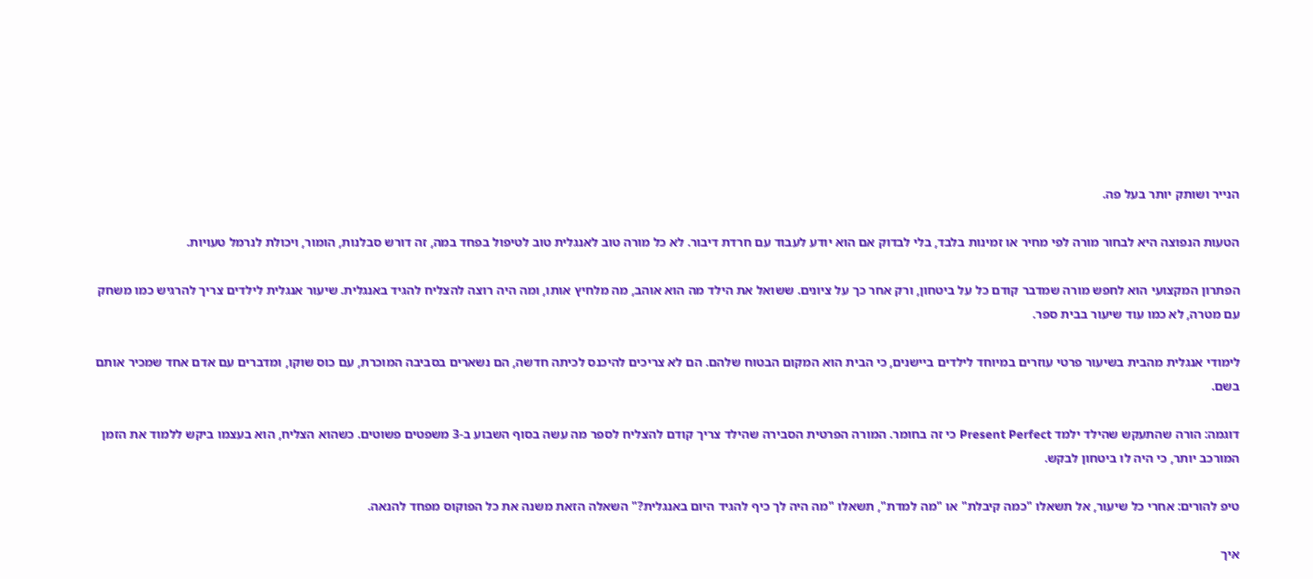הנייר ושותק יותר בעל פה.

הטעות הנפוצה היא לבחור מורה לפי מחיר או זמינות בלבד, בלי לבדוק אם הוא יודע לעבוד עם חרדת דיבור. לא כל מורה טוב לאנגלית טוב לטיפול בפחד במה, זה דורש סבלנות, הומור, ויכולת לנרמל טעויות.

הפתרון המקצועי הוא לחפש מורה שמדבר קודם כל על ביטחון, ורק אחר כך על ציונים. ששואל את הילד מה הוא אוהב, מה מלחיץ אותו, ומה היה רוצה להצליח להגיד באנגלית. שיעור אנגלית לילדים צריך להרגיש כמו משחק עם מטרה, לא כמו עוד שיעור בבית ספר.

לימודי אנגלית מהבית בשיעור פרטי עוזרים במיוחד לילדים ביישנים, כי הבית הוא המקום הבטוח שלהם. הם לא צריכים להיכנס לכיתה חדשה, הם נשארים בסביבה המוכרת, עם כוס שוקו, ומדברים עם אדם אחד שמכיר אותם בשם.

דוגמה: הורה שהתעקש שהילד ילמד Present Perfect כי זה בחומר. המורה הפרטית הסבירה שהילד צריך קודם להצליח לספר מה עשה בסוף השבוע ב-3 משפטים פשוטים. כשהוא הצליח, הוא בעצמו ביקש ללמוד את הזמן המורכב יותר, כי היה לו ביטחון לבקש.

טיפ להורים: אחרי כל שיעור, אל תשאלו "כמה קיבלת" או "מה למדת", תשאלו "מה היה לך כיף להגיד היום באנגלית?" השאלה הזאת משנה את כל הפוקוס מפחד להנאה.

איך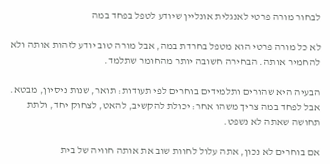לבחור מורה פרטי לאנגלית אונליין שיודע לטפל בפחד במה

לא כל מורה פרטי הוא מטפל בחרדת במה, אבל מורה טוב יודע לזהות אותה ולא להחמיר אותה. הבחירה חשובה יותר מהחומר שתלמד.

הבעיה היא שהורים ותלמידים בוחרים לפי תעודות: תואר, שנות ניסיון, מבטא. אבל לפחד במה צריך משהו אחר: יכולת להקשיב, להאט, לצחוק יחד, ולתת תחושה שאתה לא נשפט.

אם בוחרים לא נכון, אתה עלול לחוות שוב את אותה חוויה של בית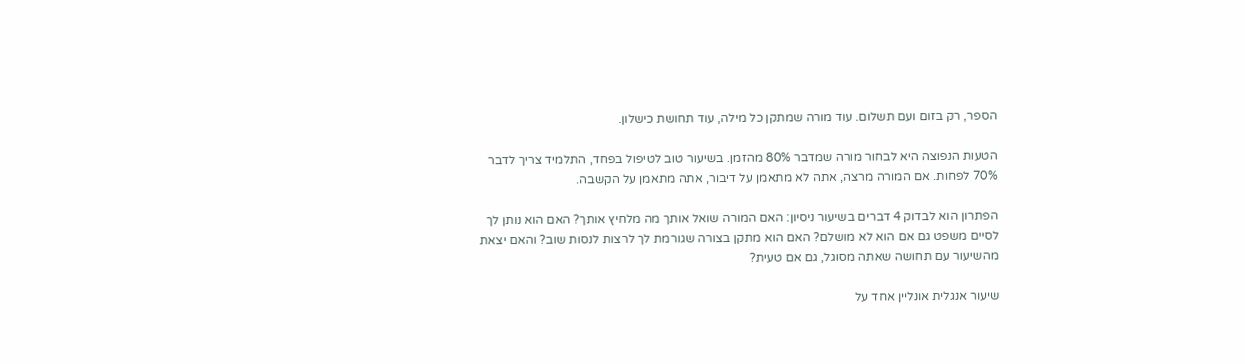הספר, רק בזום ועם תשלום. עוד מורה שמתקן כל מילה, עוד תחושת כישלון.

הטעות הנפוצה היא לבחור מורה שמדבר 80% מהזמן. בשיעור טוב לטיפול בפחד, התלמיד צריך לדבר 70% לפחות. אם המורה מרצה, אתה לא מתאמן על דיבור, אתה מתאמן על הקשבה.

הפתרון הוא לבדוק 4 דברים בשיעור ניסיון: האם המורה שואל אותך מה מלחיץ אותך? האם הוא נותן לך לסיים משפט גם אם הוא לא מושלם? האם הוא מתקן בצורה שגורמת לך לרצות לנסות שוב? והאם יצאת מהשיעור עם תחושה שאתה מסוגל, גם אם טעית?

שיעור אנגלית אונליין אחד על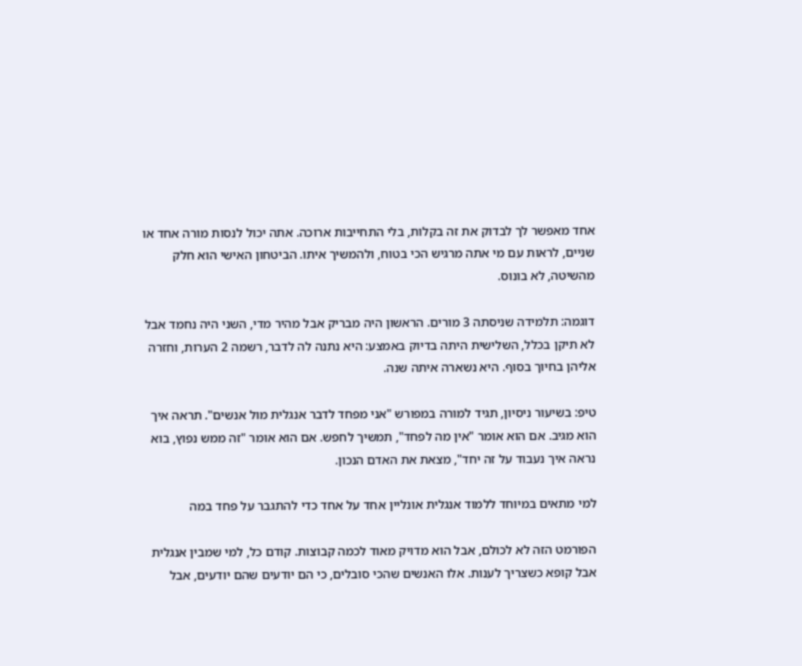אחד מאפשר לך לבדוק את זה בקלות, בלי התחייבות ארוכה. אתה יכול לנסות מורה אחד או שניים, לראות עם מי אתה מרגיש הכי בטוח, ולהמשיך איתו. הביטחון האישי הוא חלק מהשיטה, לא בונוס.

דוגמה: תלמידה שניסתה 3 מורים. הראשון היה מבריק אבל מהיר מדי, השני היה נחמד אבל לא תיקן בכלל, השלישית היתה בדיוק באמצע: היא נתנה לה לדבר, רשמה 2 הערות, וחזרה אליהן בחיוך בסוף. היא נשארה איתה שנה.

טיפ: בשיעור ניסיון, תגיד למורה במפורש "אני מפחד לדבר אנגלית מול אנשים". תראה איך הוא מגיב. אם הוא אומר "אין מה לפחד", תמשיך לחפש. אם הוא אומר "זה ממש נפוץ, בוא נראה איך נעבוד על זה יחד", מצאת את האדם הנכון.

למי מתאים במיוחד ללמוד אנגלית אונליין אחד על אחד כדי להתגבר על פחד במה

הפורמט הזה לא לכולם, אבל הוא מדויק מאוד לכמה קבוצות. קודם כל, למי שמבין אנגלית אבל קופא כשצריך לענות. אלו האנשים שהכי סובלים, כי הם יודעים שהם יודעים, אבל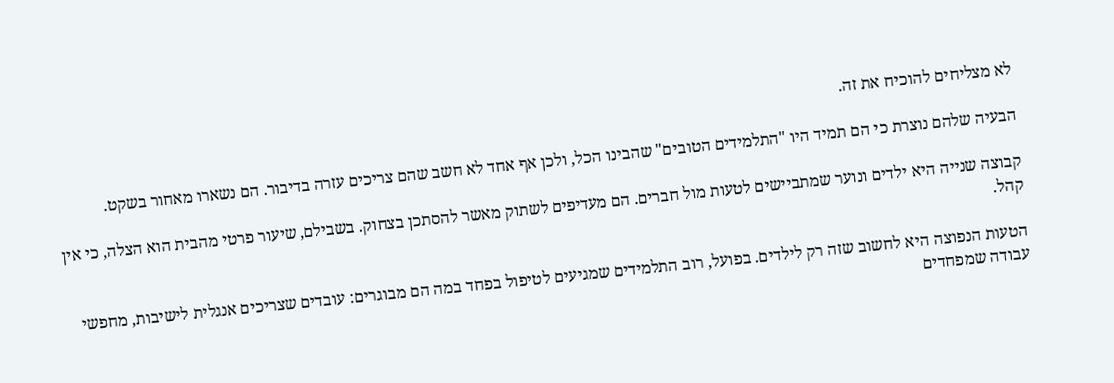לא מצליחים להוכיח את זה.

הבעיה שלהם נוצרת כי הם תמיד היו "התלמידים הטובים" שהבינו הכל, ולכן אף אחד לא חשב שהם צריכים עזרה בדיבור. הם נשארו מאחור בשקט.

קבוצה שנייה היא ילדים ונוער שמתביישים לטעות מול חברים. הם מעדיפים לשתוק מאשר להסתכן בצחוק. בשבילם, שיעור פרטי מהבית הוא הצלה, כי אין קהל.

הטעות הנפוצה היא לחשוב שזה רק לילדים. בפועל, רוב התלמידים שמגיעים לטיפול בפחד במה הם מבוגרים: עובדים שצריכים אנגלית לישיבות, מחפשי עבודה שמפחדים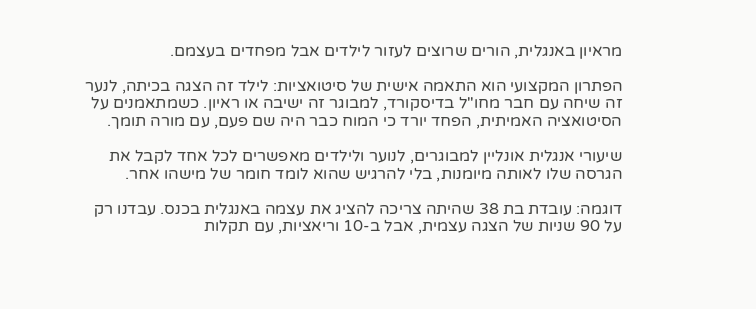מראיון באנגלית, הורים שרוצים לעזור לילדים אבל מפחדים בעצמם.

הפתרון המקצועי הוא התאמה אישית של סיטואציות: לילד זה הצגה בכיתה, לנער זה שיחה עם חבר מחו"ל בדיסקורד, למבוגר זה ישיבה או ראיון. כשמתאמנים על הסיטואציה האמיתית, הפחד יורד כי המוח כבר היה שם פעם, עם מורה תומך.

שיעורי אנגלית אונליין למבוגרים, לנוער ולילדים מאפשרים לכל אחד לקבל את הגרסה שלו לאותה מיומנות, בלי להרגיש שהוא לומד חומר של מישהו אחר.

דוגמה: עובדת בת 38 שהיתה צריכה להציג את עצמה באנגלית בכנס. עבדנו רק על 90 שניות של הצגה עצמית, אבל ב-10 וריאציות, עם תקלות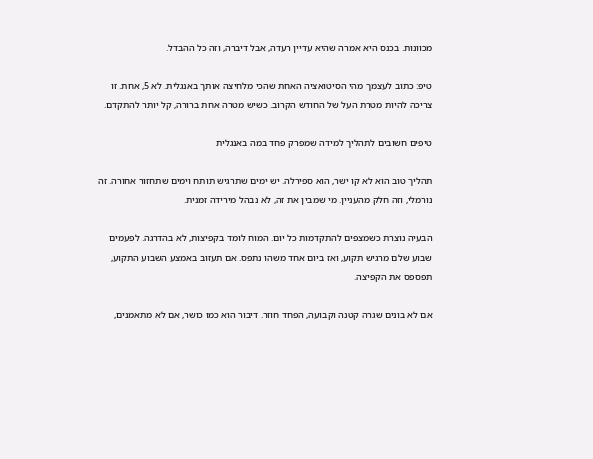מכוונות. בכנס היא אמרה שהיא עדיין רעדה, אבל דיברה, וזה כל ההבדל.

טיפ: כתוב לעצמך מהי הסיטואציה האחת שהכי מלחיצה אותך באנגלית. לא 5, אחת. זו צריכה להיות מטרת העל של החודש הקרוב. כשיש מטרה אחת ברורה, קל יותר להתקדם.

טיפים חשובים לתהליך למידה שמפרק פחד במה באנגלית

תהליך טוב הוא לא קו ישר, הוא ספירלה. יש ימים שתרגיש תותח וימים שתחזור אחורה. זה נורמלי, וזה חלק מהעניין. מי שמבין את זה, לא נבהל מירידה זמנית.

הבעיה נוצרת כשמצפים להתקדמות כל יום. המוח לומד בקפיצות, לא בהדרגה. לפעמים שבוע שלם מרגיש תקוע, ואז ביום אחד משהו נתפס. אם תעזוב באמצע השבוע התקוע, תפספס את הקפיצה.

אם לא בונים שגרה קטנה וקבועה, הפחד חוזר. דיבור הוא כמו כושר, אם לא מתאמנים,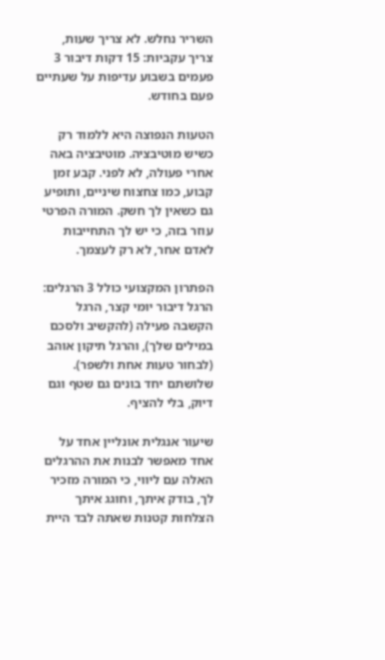השריר נחלש. לא צריך שעות, צריך עקביות: 15 דקות דיבור 3 פעמים בשבוע עדיפות על שעתיים פעם בחודש.

הטעות הנפוצה היא ללמוד רק כשיש מוטיבציה. מוטיבציה באה אחרי פעולה, לא לפני. קבע זמן קבוע, כמו צחצוח שיניים, ותופיע גם כשאין לך חשק. המורה הפרטי עוזר בזה, כי יש לך התחייבות לאדם אחר, לא רק לעצמך.

הפתרון המקצועי כולל 3 הרגלים: הרגל דיבור יומי קצר, הרגל הקשבה פעילה (להקשיב ולסכם במילים שלך), והרגל תיקון אוהב (לבחור טעות אחת ולשפר). שלושתם יחד בונים גם שטף וגם דיוק, בלי להציף.

שיעור אנגלית אונליין אחד על אחד מאפשר לבנות את ההרגלים האלה עם ליווי, כי המורה מזכיר לך, בודק איתך, וחוגג איתך הצלחות קטנות שאתה לבד היית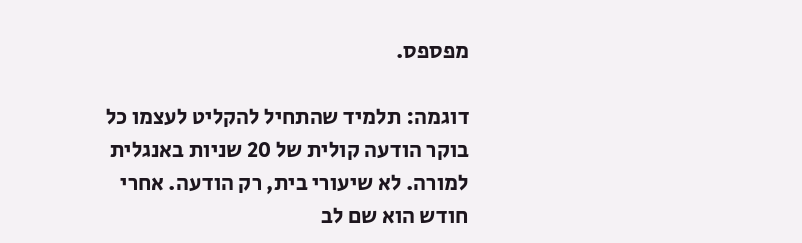מפספס.

דוגמה: תלמיד שהתחיל להקליט לעצמו כל בוקר הודעה קולית של 20 שניות באנגלית למורה. לא שיעורי בית, רק הודעה. אחרי חודש הוא שם לב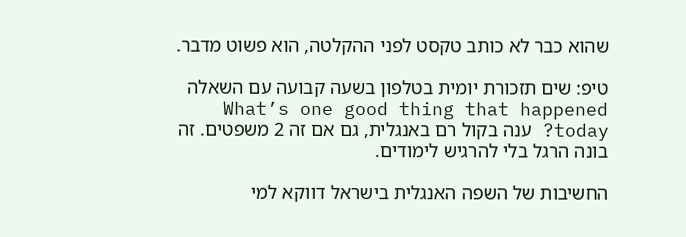שהוא כבר לא כותב טקסט לפני ההקלטה, הוא פשוט מדבר.

טיפ: שים תזכורת יומית בטלפון בשעה קבועה עם השאלה What’s one good thing that happened today? ענה בקול רם באנגלית, גם אם זה 2 משפטים. זה בונה הרגל בלי להרגיש לימודים.

החשיבות של השפה האנגלית בישראל דווקא למי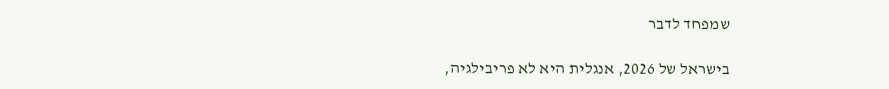שמפחד לדבר

בישראל של 2026, אנגלית היא לא פריבילגיה,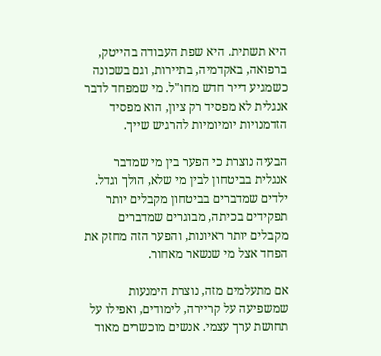היא תשתית. היא שפת העבודה בהייטק, ברפואה, באקדמיה, בתיירות, וגם בשכונה כשמגיע דייר חדש מחו"ל. מי שמפחד לדבר אנגלית לא מפסיד רק ציון, הוא מפסיד הזדמנויות יומיומיות להרגיש שייך.

הבעיה נוצרת כי הפער בין מי שמדבר אנגלית בביטחון לבין מי שלא, הולך וגדל. ילדים שמדברים בביטחון מקבלים יותר תפקידים בכיתה, מבוגרים שמדברים מקבלים יותר ראיונות, והפער הזה מחזק את הפחד אצל מי שנשאר מאחור.

אם מתעלמים מזה, נוצרת הימנעות שמשפיעה על קריירה, לימודים, ואפילו על תחושת ערך עצמי. אנשים מוכשרים מאוד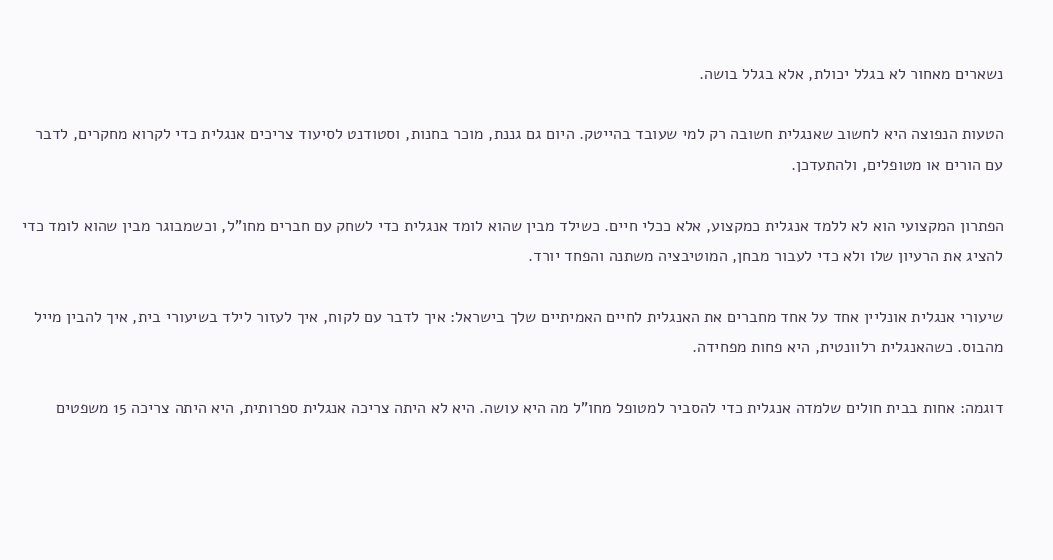נשארים מאחור לא בגלל יכולת, אלא בגלל בושה.

הטעות הנפוצה היא לחשוב שאנגלית חשובה רק למי שעובד בהייטק. היום גם גננת, מוכר בחנות, וסטודנט לסיעוד צריכים אנגלית כדי לקרוא מחקרים, לדבר עם הורים או מטופלים, ולהתעדכן.

הפתרון המקצועי הוא לא ללמד אנגלית כמקצוע, אלא ככלי חיים. כשילד מבין שהוא לומד אנגלית כדי לשחק עם חברים מחו"ל, וכשמבוגר מבין שהוא לומד כדי להציג את הרעיון שלו ולא כדי לעבור מבחן, המוטיבציה משתנה והפחד יורד.

שיעורי אנגלית אונליין אחד על אחד מחברים את האנגלית לחיים האמיתיים שלך בישראל: איך לדבר עם לקוח, איך לעזור לילד בשיעורי בית, איך להבין מייל מהבוס. כשהאנגלית רלוונטית, היא פחות מפחידה.

דוגמה: אחות בבית חולים שלמדה אנגלית כדי להסביר למטופל מחו"ל מה היא עושה. היא לא היתה צריכה אנגלית ספרותית, היא היתה צריכה 15 משפטים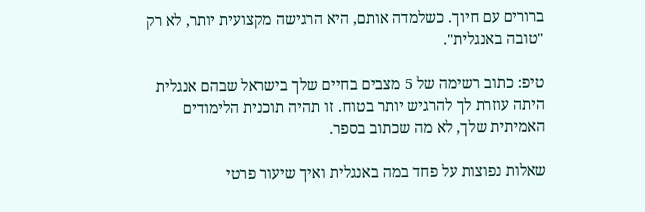ברורים עם חיוך. כשלמדה אותם, היא הרגישה מקצועית יותר, לא רק "טובה באנגלית".

טיפ: כתוב רשימה של 5 מצבים בחיים שלך בישראל שבהם אנגלית היתה עוזרת לך להרגיש יותר בטוח. זו תהיה תוכנית הלימודים האמיתית שלך, לא מה שכתוב בספר.

שאלות נפוצות על פחד במה באנגלית ואיך שיעור פרטי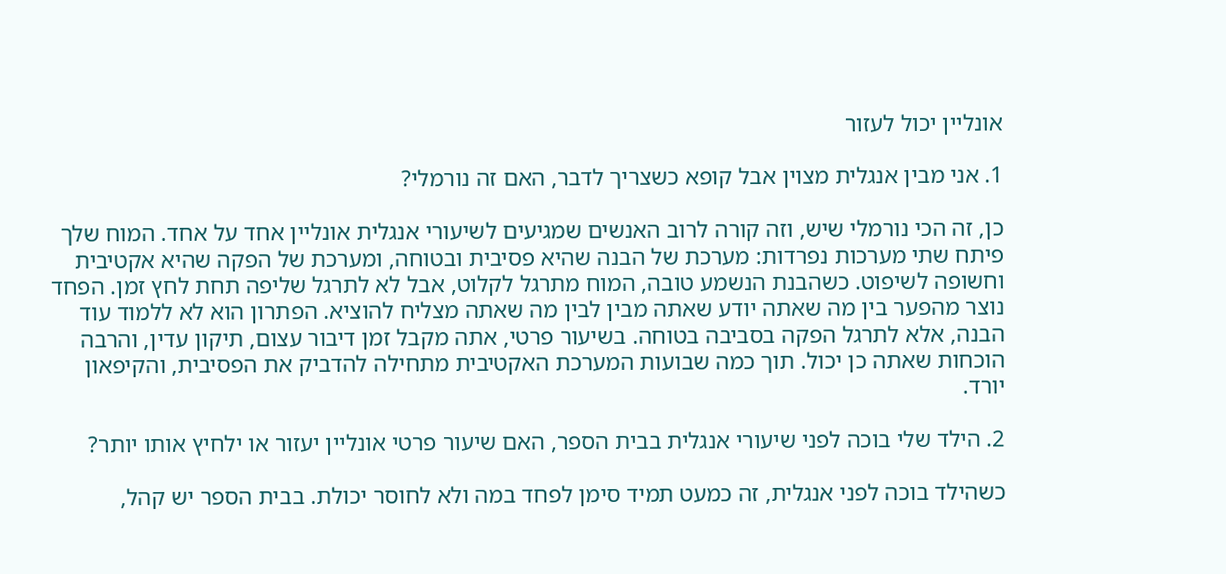אונליין יכול לעזור

1. אני מבין אנגלית מצוין אבל קופא כשצריך לדבר, האם זה נורמלי?

כן, זה הכי נורמלי שיש, וזה קורה לרוב האנשים שמגיעים לשיעורי אנגלית אונליין אחד על אחד. המוח שלך פיתח שתי מערכות נפרדות: מערכת של הבנה שהיא פסיבית ובטוחה, ומערכת של הפקה שהיא אקטיבית וחשופה לשיפוט. כשהבנת הנשמע טובה, המוח מתרגל לקלוט, אבל לא לתרגל שליפה תחת לחץ זמן. הפחד נוצר מהפער בין מה שאתה יודע שאתה מבין לבין מה שאתה מצליח להוציא. הפתרון הוא לא ללמוד עוד הבנה, אלא לתרגל הפקה בסביבה בטוחה. בשיעור פרטי, אתה מקבל זמן דיבור עצום, תיקון עדין, והרבה הוכחות שאתה כן יכול. תוך כמה שבועות המערכת האקטיבית מתחילה להדביק את הפסיבית, והקיפאון יורד.

2. הילד שלי בוכה לפני שיעורי אנגלית בבית הספר, האם שיעור פרטי אונליין יעזור או ילחיץ אותו יותר?

כשהילד בוכה לפני אנגלית, זה כמעט תמיד סימן לפחד במה ולא לחוסר יכולת. בבית הספר יש קהל,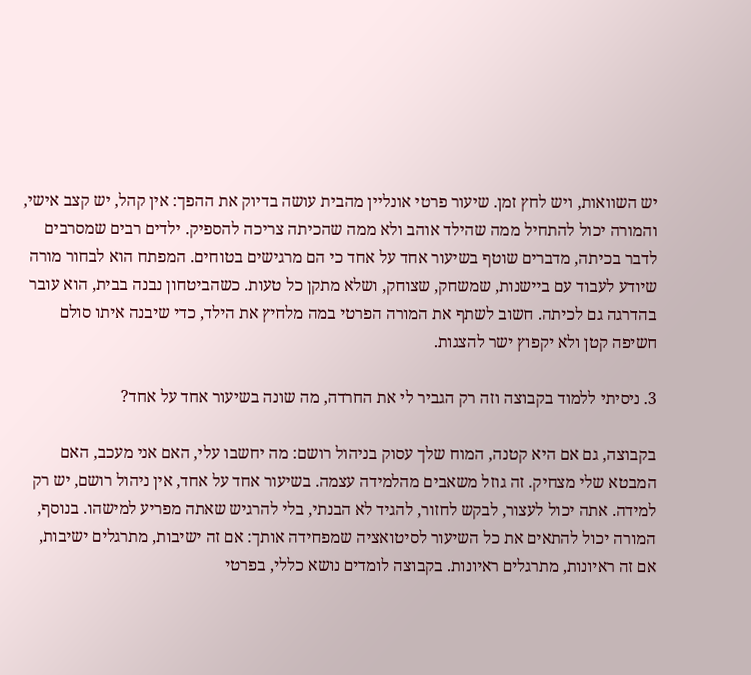יש השוואות, ויש לחץ זמן. שיעור פרטי אונליין מהבית עושה בדיוק את ההפך: אין קהל, יש קצב אישי, והמורה יכול להתחיל ממה שהילד אוהב ולא ממה שהכיתה צריכה להספיק. ילדים רבים שמסרבים לדבר בכיתה, מדברים שוטף בשיעור אחד על אחד כי הם מרגישים בטוחים. המפתח הוא לבחור מורה שיודע לעבוד עם ביישנות, שמשחק, שצוחק, ושלא מתקן כל טעות. כשהביטחון נבנה בבית, הוא עובר בהדרגה גם לכיתה. חשוב לשתף את המורה הפרטי במה מלחיץ את הילד, כדי שיבנה איתו סולם חשיפה קטן ולא יקפוץ ישר להצגות.

3. ניסיתי ללמוד בקבוצה וזה רק הגביר לי את החרדה, מה שונה בשיעור אחד על אחד?

בקבוצה, גם אם היא קטנה, המוח שלך עסוק בניהול רושם: מה יחשבו עלי, האם אני מעכב, האם המבטא שלי מצחיק. זה גוזל משאבים מהלמידה עצמה. בשיעור אחד על אחד, אין ניהול רושם, יש רק למידה. אתה יכול לעצור, לבקש לחזור, להגיד לא הבנתי, בלי להרגיש שאתה מפריע למישהו. בנוסף, המורה יכול להתאים את כל השיעור לסיטואציה שמפחידה אותך: אם זה ישיבות, מתרגלים ישיבות, אם זה ראיונות, מתרגלים ראיונות. בקבוצה לומדים נושא כללי, בפרטי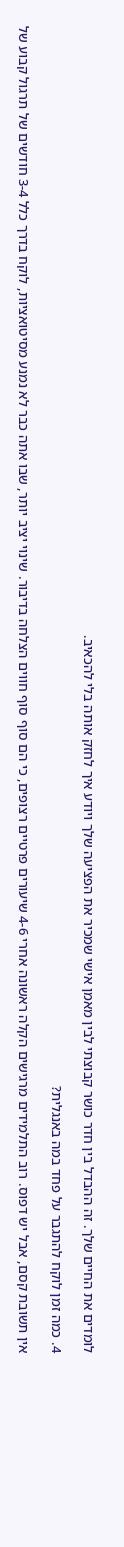לומדים את החיים שלך. זה ההבדל בין חדר כושר קבוצתי לבין מאמן אישי שמכיר את הפציעה שלך ויודע איך לחזק אותה בלי להכאיב.

4. כמה זמן לוקח להתגבר על פחד במה באנגלית?

אין תשובת קסם, אבל יש דפוס. רוב התלמידים מרגישים הקלה ראשונה אחרי 4-6 שיעורים פרטיים רצופים, כי הם סוף סוף חווים הצלחה בדיבור. שינוי יציב יותר, שבו אתה כבר לא נמנע מסיטואציות, לוקח בדרך כלל 3-4 חודשים של תרגול קבוע של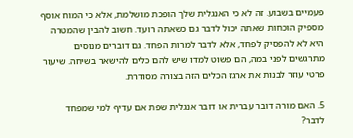פעמיים בשבוע. זה לא כי האנגלית שלך הופכת מושלמת, אלא כי המוח אוסף מספיק הוכחות שאתה יכול לדבר גם כשאתה רועד. חשוב להבין שהמטרה היא לא להפסיק לפחד, אלא לדבר למרות הפחד. גם דוברים מנוסים מתרגשים לפני במה, הם פשוט למדו שיש להם כלים להישאר בשיחה. שיעור פרטי עוזר לבנות את ארגז הכלים הזה בצורה מסודרת.

5. האם מורה דובר עברית או דובר אנגלית שפת אם עדיף למי שמפחד לדבר?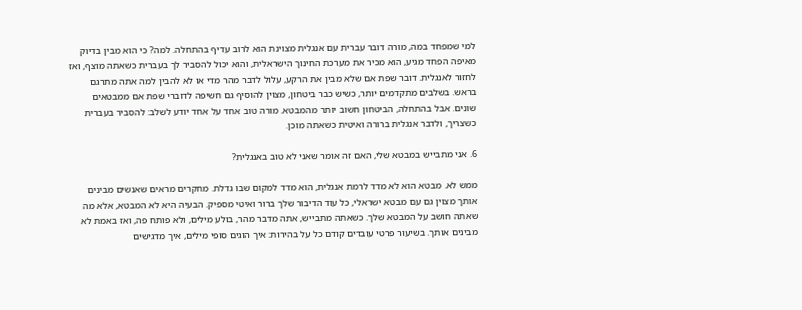למי שמפחד במה, מורה דובר עברית עם אנגלית מצוינת הוא לרוב עדיף בהתחלה. למה? כי הוא מבין בדיוק מאיפה הפחד מגיע, הוא מכיר את מערכת החינוך הישראלית, והוא יכול להסביר לך בעברית כשאתה מוצף, ואז לחזור לאנגלית. דובר שפת אם שלא מבין את הרקע, עלול לדבר מהר מדי או לא להבין למה אתה מתרגם בראש. בשלבים מתקדמים יותר, כשיש כבר ביטחון, מצוין להוסיף גם חשיפה לדוברי שפת אם ממבטאים שונים. אבל בהתחלה, הביטחון חשוב יותר מהמבטא. מורה טוב אחד על אחד יודע לשלב: להסביר בעברית כשצריך, ולדבר אנגלית ברורה ואיטית כשאתה מוכן.

6. אני מתבייש במבטא שלי, האם זה אומר שאני לא טוב באנגלית?

ממש לא. מבטא הוא לא מדד לרמת אנגלית, הוא מדד למקום שבו גדלת. מחקרים מראים שאנשים מבינים אותך מצוין גם עם מבטא ישראלי, כל עוד הדיבור שלך ברור ואיטי מספיק. הבעיה היא לא המבטא, אלא מה שאתה חושב על המבטא שלך. כשאתה מתבייש, אתה מדבר מהר, בולע מילים, ולא פותח פה, ואז באמת לא מבינים אותך. בשיעור פרטי עובדים קודם כל על בהירות: איך הוגים סופי מילים, איך מדגישים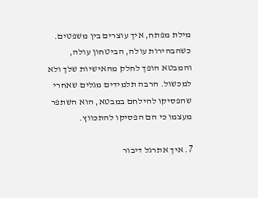מילת מפתח, איך עוצרים בין משפטים. כשהבהירות עולה, הביטחון עולה, והמבטא הופך לחלק מהאישיות שלך ולא למכשול. הרבה תלמידים מגלים שאחרי שהפסיקו להילחם במבטא, הוא השתפר מעצמו כי הם הפסיקו להתכווץ.

7. איך אתרגל דיבור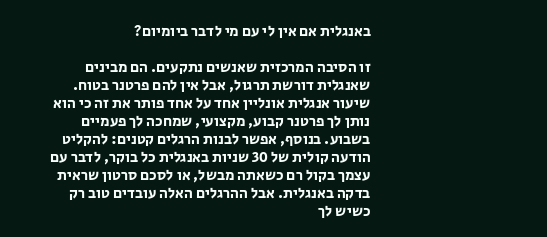באנגלית אם אין לי עם מי לדבר ביומיום?

זו הסיבה המרכזית שאנשים נתקעים. הם מבינים שאנגלית דורשת תרגול, אבל אין להם פרטנר בטוח. שיעור אנגלית אונליין אחד על אחד פותר את זה כי הוא נותן לך פרטנר קבוע, מקצועי, שמחכה לך פעמיים בשבוע. בנוסף, אפשר לבנות הרגלים קטנים: להקליט הודעה קולית של 30 שניות באנגלית כל בוקר, לדבר עם עצמך בקול רם כשאתה מבשל, או לסכם סרטון שראית בדקה באנגלית. אבל ההרגלים האלה עובדים טוב רק כשיש לך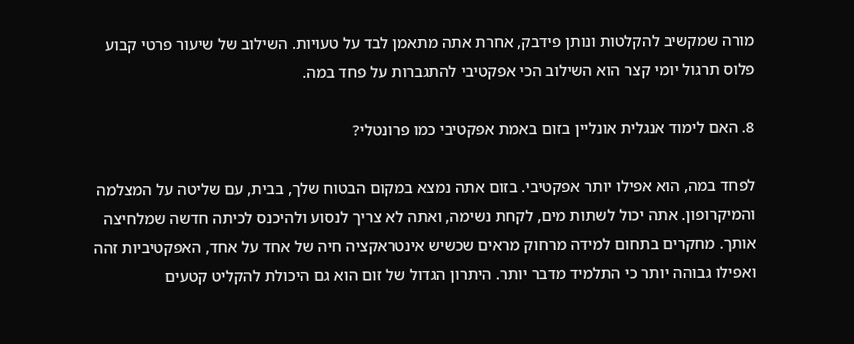מורה שמקשיב להקלטות ונותן פידבק, אחרת אתה מתאמן לבד על טעויות. השילוב של שיעור פרטי קבוע פלוס תרגול יומי קצר הוא השילוב הכי אפקטיבי להתגברות על פחד במה.

8. האם לימוד אנגלית אונליין בזום באמת אפקטיבי כמו פרונטלי?

לפחד במה, הוא אפילו יותר אפקטיבי. בזום אתה נמצא במקום הבטוח שלך, בבית, עם שליטה על המצלמה והמיקרופון. אתה יכול לשתות מים, לקחת נשימה, ואתה לא צריך לנסוע ולהיכנס לכיתה חדשה שמלחיצה אותך. מחקרים בתחום למידה מרחוק מראים שכשיש אינטראקציה חיה של אחד על אחד, האפקטיביות זהה ואפילו גבוהה יותר כי התלמיד מדבר יותר. היתרון הגדול של זום הוא גם היכולת להקליט קטעים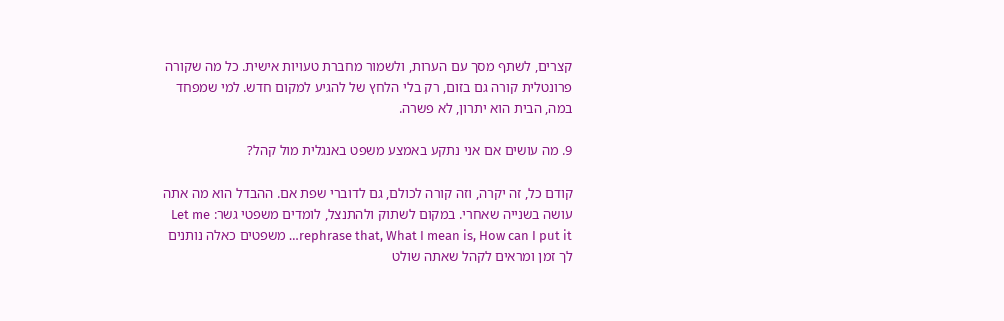קצרים, לשתף מסך עם הערות, ולשמור מחברת טעויות אישית. כל מה שקורה פרונטלית קורה גם בזום, רק בלי הלחץ של להגיע למקום חדש. למי שמפחד במה, הבית הוא יתרון, לא פשרה.

9. מה עושים אם אני נתקע באמצע משפט באנגלית מול קהל?

קודם כל, זה יקרה, וזה קורה לכולם, גם לדוברי שפת אם. ההבדל הוא מה אתה עושה בשנייה שאחרי. במקום לשתוק ולהתנצל, לומדים משפטי גשר: Let me rephrase that, What I mean is, How can I put it… משפטים כאלה נותנים לך זמן ומראים לקהל שאתה שולט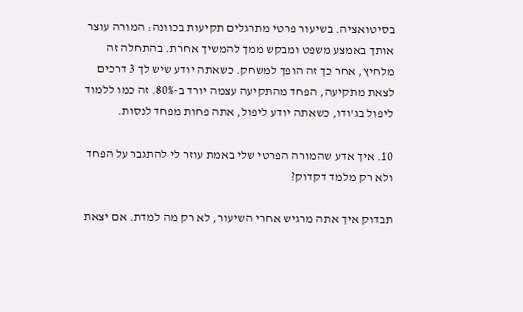בסיטואציה. בשיעור פרטי מתרגלים תקיעות בכוונה: המורה עוצר אותך באמצע משפט ומבקש ממך להמשיך אחרת. בהתחלה זה מלחיץ, אחר כך זה הופך למשחק. כשאתה יודע שיש לך 3 דרכים לצאת מתקיעה, הפחד מהתקיעה עצמה יורד ב-80%. זה כמו ללמוד ליפול בג'ודו, כשאתה יודע ליפול, אתה פחות מפחד לנסות.

10. איך אדע שהמורה הפרטי שלי באמת עוזר לי להתגבר על הפחד ולא רק מלמד דקדוק?

תבדוק איך אתה מרגיש אחרי השיעור, לא רק מה למדת. אם יצאת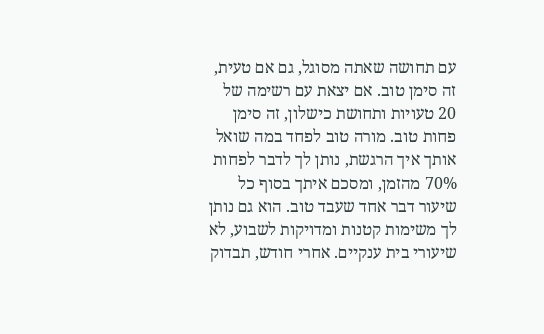עם תחושה שאתה מסוגל, גם אם טעית, זה סימן טוב. אם יצאת עם רשימה של 20 טעויות ותחושת כישלון, זה סימן פחות טוב. מורה טוב לפחד במה שואל אותך איך הרגשת, נותן לך לדבר לפחות 70% מהזמן, ומסכם איתך בסוף כל שיעור דבר אחד שעבד טוב. הוא גם נותן לך משימות קטנות ומדויקות לשבוע, לא שיעורי בית ענקיים. אחרי חודש, תבדוק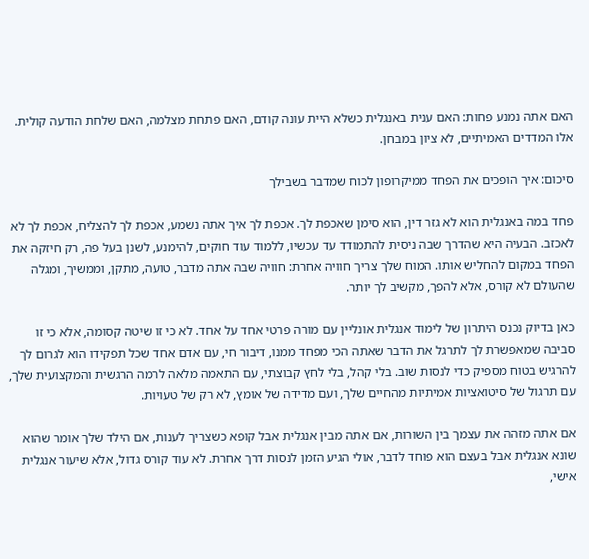האם אתה נמנע פחות: האם ענית באנגלית כשלא היית עונה קודם, האם פתחת מצלמה, האם שלחת הודעה קולית. אלו המדדים האמיתיים, לא ציון במבחן.

סיכום: איך הופכים את הפחד ממיקרופון לכוח שמדבר בשבילך

פחד במה באנגלית הוא לא גזר דין, הוא סימן שאכפת לך. אכפת לך איך אתה נשמע, אכפת לך להצליח, אכפת לך לא לאכזב. הבעיה היא שהדרך שבה ניסית להתמודד עד עכשיו, ללמוד עוד חוקים, להימנע, לשנן בעל פה, רק חיזקה את הפחד במקום להחליש אותו. המוח שלך צריך חוויה אחרת: חוויה שבה אתה מדבר, טועה, מתקן, וממשיך, ומגלה שהעולם לא קורס, אלא להפך, מקשיב לך יותר.

כאן בדיוק נכנס היתרון של לימוד אנגלית אונליין עם מורה פרטי אחד על אחד. לא כי זו שיטה קסומה, אלא כי זו סביבה שמאפשרת לך לתרגל את הדבר שאתה הכי מפחד ממנו, דיבור חי, עם אדם אחד שכל תפקידו הוא לגרום לך להרגיש בטוח מספיק כדי לנסות שוב. בלי קהל, בלי לחץ קבוצתי, עם התאמה מלאה לרמה הרגשית והמקצועית שלך, עם תרגול של סיטואציות אמיתיות מהחיים שלך, ועם מדידה של אומץ, לא רק של טעויות.

אם אתה מזהה את עצמך בין השורות, אם אתה מבין אנגלית אבל קופא כשצריך לענות, אם הילד שלך אומר שהוא שונא אנגלית אבל בעצם הוא פוחד לדבר, אולי הגיע הזמן לנסות דרך אחרת. לא עוד קורס גדול, אלא שיעור אנגלית אישי,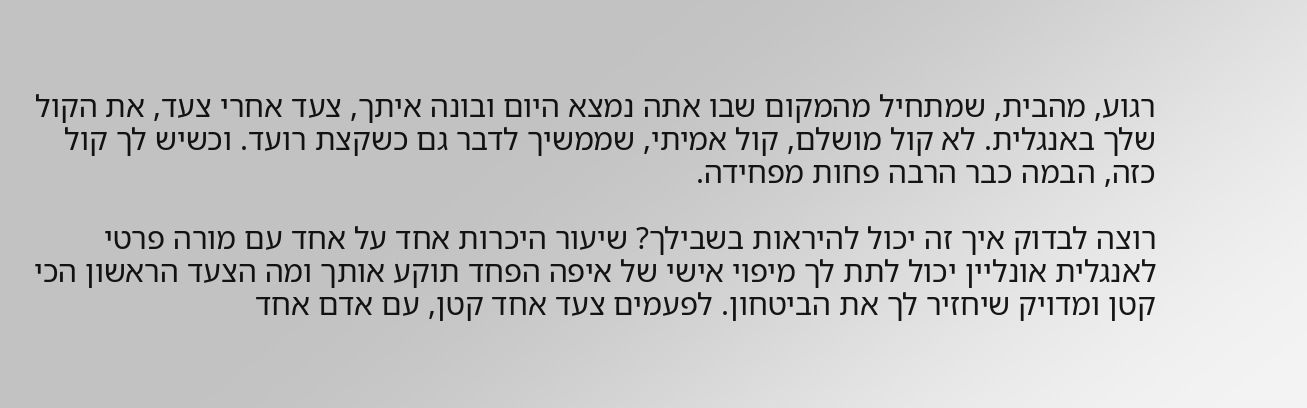רגוע, מהבית, שמתחיל מהמקום שבו אתה נמצא היום ובונה איתך, צעד אחרי צעד, את הקול שלך באנגלית. לא קול מושלם, קול אמיתי, שממשיך לדבר גם כשקצת רועד. וכשיש לך קול כזה, הבמה כבר הרבה פחות מפחידה.

רוצה לבדוק איך זה יכול להיראות בשבילך? שיעור היכרות אחד על אחד עם מורה פרטי לאנגלית אונליין יכול לתת לך מיפוי אישי של איפה הפחד תוקע אותך ומה הצעד הראשון הכי קטן ומדויק שיחזיר לך את הביטחון. לפעמים צעד אחד קטן, עם אדם אחד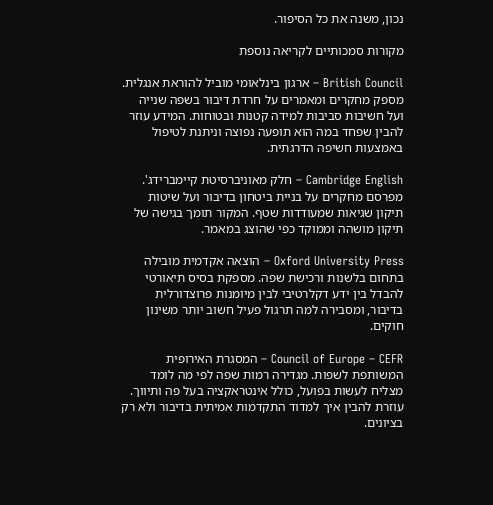נכון, משנה את כל הסיפור.

מקורות סמכותיים לקריאה נוספת

British Council – ארגון בינלאומי מוביל להוראת אנגלית. מספק מחקרים ומאמרים על חרדת דיבור בשפה שנייה ועל חשיבות סביבות למידה קטנות ובטוחות. המידע עוזר להבין שפחד במה הוא תופעה נפוצה וניתנת לטיפול באמצעות חשיפה הדרגתית.

Cambridge English – חלק מאוניברסיטת קיימברידג'. מפרסם מחקרים על בניית ביטחון בדיבור ועל שיטות תיקון שגיאות שמעודדות שטף. המקור תומך בגישה של תיקון מושהה וממוקד כפי שהוצג במאמר.

Oxford University Press – הוצאה אקדמית מובילה בתחום בלשנות ורכישת שפה. מספקת בסיס תיאורטי להבדל בין ידע דקלרטיבי לבין מיומנות פרוצדורלית בדיבור, ומסבירה למה תרגול פעיל חשוב יותר משינון חוקים.

Council of Europe – CEFR – המסגרת האירופית המשותפת לשפות. מגדירה רמות שפה לפי מה לומד מצליח לעשות בפועל, כולל אינטראקציה בעל פה ותיווך. עוזרת להבין איך למדוד התקדמות אמיתית בדיבור ולא רק בציונים.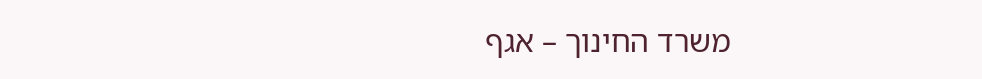משרד החינוך – אגף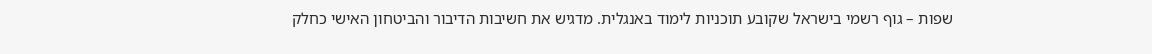שפות – גוף רשמי בישראל שקובע תוכניות לימוד באנגלית. מדגיש את חשיבות הדיבור והביטחון האישי כחלק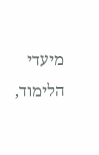מיעדי הלימוד,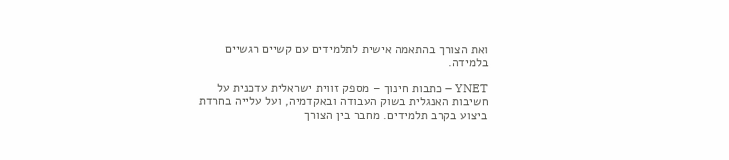ואת הצורך בהתאמה אישית לתלמידים עם קשיים רגשיים בלמידה.

YNET – כתבות חינוך – מספק זווית ישראלית עדכנית על חשיבות האנגלית בשוק העבודה ובאקדמיה, ועל עלייה בחרדת ביצוע בקרב תלמידים. מחבר בין הצורך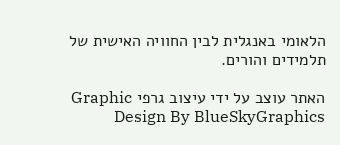הלאומי באנגלית לבין החוויה האישית של תלמידים והורים.

האתר עוצב על ידי עיצוב גרפי Graphic Design By BlueSkyGraphics